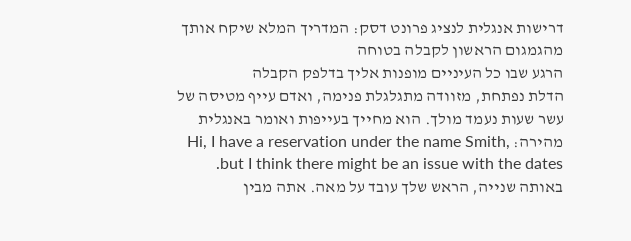דרישות אנגלית לנציג פרונט דסק: המדריך המלא שיקח אותך מהגמגום הראשון לקבלה בטוחה
הרגע שבו כל העיניים מופנות אליך בדלפק הקבלה
הדלת נפתחת, מזוודה מתגלגלת פנימה, ואדם עייף מטיסה של עשר שעות נעמד מולך. הוא מחייך בעייפות ואומר באנגלית מהירה: Hi, I have a reservation under the name Smith, but I think there might be an issue with the dates. באותה שנייה, הראש שלך עובד על מאה. אתה מבין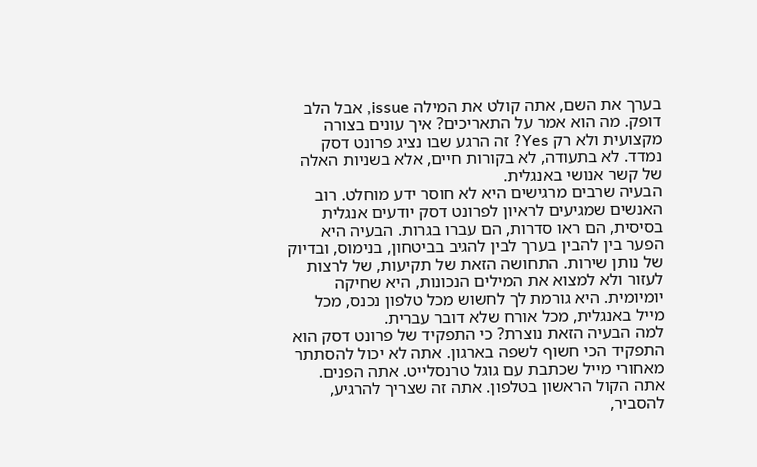בערך את השם, אתה קולט את המילה issue, אבל הלב דופק. מה הוא אמר על התאריכים? איך עונים בצורה מקצועית ולא רק Yes? זה הרגע שבו נציג פרונט דסק נמדד. לא בתעודה, לא בקורות חיים, אלא בשניות האלה של קשר אנושי באנגלית.
הבעיה שרבים מרגישים היא לא חוסר ידע מוחלט. רוב האנשים שמגיעים לראיון לפרונט דסק יודעים אנגלית בסיסית, הם ראו סדרות, הם עברו בגרות. הבעיה היא הפער בין להבין בערך לבין להגיב בביטחון, בנימוס, ובדיוק של נותן שירות. התחושה הזאת של תקיעות, של לרצות לעזור ולא למצוא את המילים הנכונות, היא שחיקה יומיומית. היא גורמת לך לחשוש מכל טלפון נכנס, מכל מייל באנגלית, מכל אורח שלא דובר עברית.
למה הבעיה הזאת נוצרת? כי התפקיד של פרונט דסק הוא התפקיד הכי חשוף לשפה בארגון. אתה לא יכול להסתתר מאחורי מייל שכתבת עם גוגל טרנסלייט. אתה הפנים. אתה הקול הראשון בטלפון. אתה זה שצריך להרגיע, להסביר,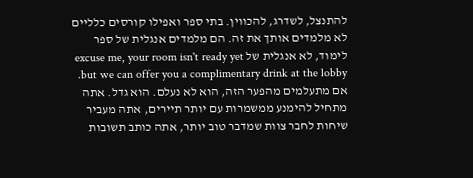להתנצל, לשדרג, להכווין. בתי ספר ואפילו קורסים כלליים לא מלמדים אותך את זה. הם מלמדים אנגלית של ספר לימוד, לא אנגלית של excuse me, your room isn't ready yet but we can offer you a complimentary drink at the lobby.
אם מתעלמים מהפער הזה, הוא לא נעלם. הוא גדל. אתה מתחיל להימנע ממשמרות עם יותר תיירים, אתה מעביר שיחות לחבר צוות שמדבר טוב יותר, אתה כותב תשובות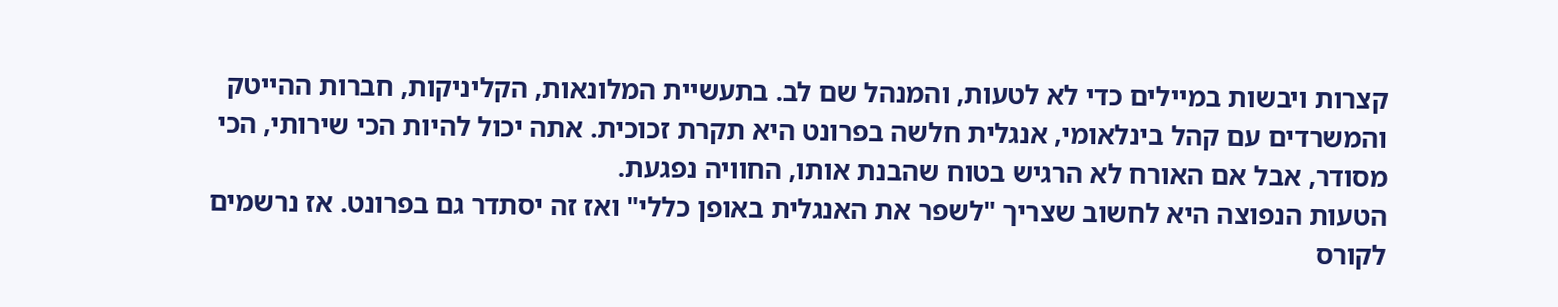קצרות ויבשות במיילים כדי לא לטעות, והמנהל שם לב. בתעשיית המלונאות, הקליניקות, חברות ההייטק והמשרדים עם קהל בינלאומי, אנגלית חלשה בפרונט היא תקרת זכוכית. אתה יכול להיות הכי שירותי, הכי מסודר, אבל אם האורח לא הרגיש בטוח שהבנת אותו, החוויה נפגעת.
הטעות הנפוצה היא לחשוב שצריך "לשפר את האנגלית באופן כללי" ואז זה יסתדר גם בפרונט. אז נרשמים לקורס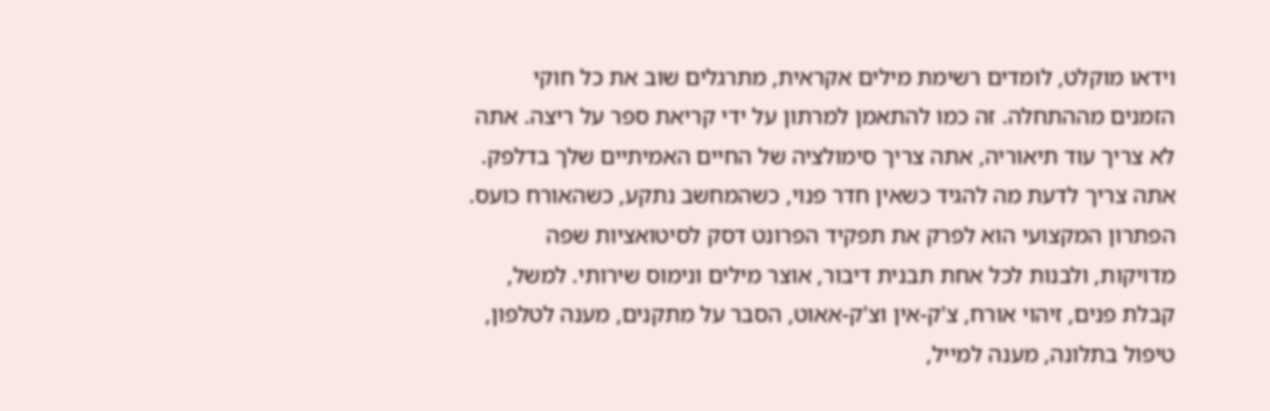וידאו מוקלט, לומדים רשימת מילים אקראית, מתרגלים שוב את כל חוקי הזמנים מההתחלה. זה כמו להתאמן למרתון על ידי קריאת ספר על ריצה. אתה לא צריך עוד תיאוריה, אתה צריך סימולציה של החיים האמיתיים שלך בדלפק. אתה צריך לדעת מה להגיד כשאין חדר פנוי, כשהמחשב נתקע, כשהאורח כועס.
הפתרון המקצועי הוא לפרק את תפקיד הפרונט דסק לסיטואציות שפה מדויקות, ולבנות לכל אחת תבנית דיבור, אוצר מילים ונימוס שירותי. למשל, קבלת פנים, זיהוי אורח, צ'ק-אין וצ'ק-אאוט, הסבר על מתקנים, מענה לטלפון, טיפול בתלונה, מענה למייל,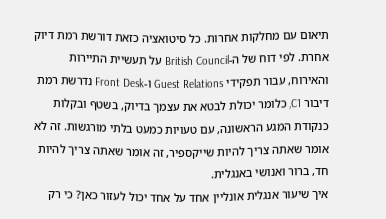תיאום עם מחלקות אחרות. כל סיטואציה כזאת דורשת רמת דיוק אחרת. לפי דוח של ה-British Council על תעשיית התיירות והאירוח, עבור תפקידי Guest Relations ו-Front Desk נדרשת רמת דיבור C1, כלומר יכולת לבטא את עצמך בדיוק, בשטף ובקלות כנקודת המגע הראשונה, עם טעויות כמעט בלתי מורגשות. זה לא אומר שאתה צריך להיות שייקספיר, זה אומר שאתה צריך להיות חד, ברור ואנושי באנגלית.
איך שיעור אנגלית אונליין אחד על אחד יכול לעזור כאן? כי רק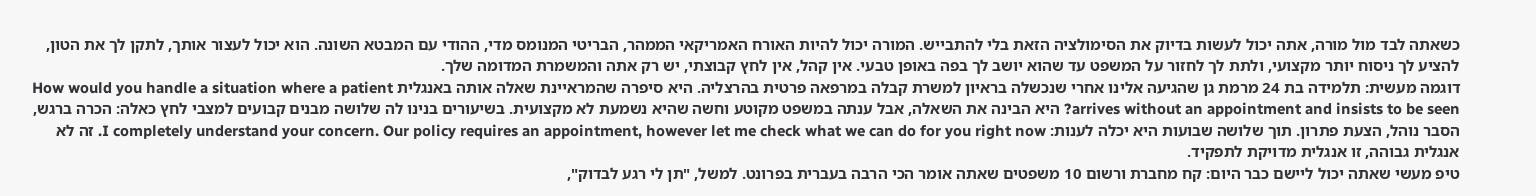כשאתה לבד מול מורה, אתה יכול לעשות בדיוק את הסימולציה הזאת בלי להתבייש. המורה יכול להיות האורח האמריקאי הממהר, הבריטי המנומס מדי, ההודי עם המבטא השונה. הוא יכול לעצור אותך, לתקן לך את הטון, להציע לך ניסוח יותר מקצועי, ולתת לך לחזור על המשפט עד שהוא יושב לך בפה באופן טבעי. אין קהל, אין לחץ קבוצתי, יש רק אתה והמשמרת המדומה שלך.
דוגמה מעשית: תלמידה בת 24 מרמת גן שהגיעה אלינו אחרי שנכשלה בראיון למשרת קבלה במרפאה פרטית בהרצליה. היא סיפרה שהמראיינת שאלה אותה באנגלית How would you handle a situation where a patient arrives without an appointment and insists to be seen? היא הבינה את השאלה, אבל ענתה במשפט מקוטע וחשה שהיא נשמעת לא מקצועית. בשיעורים בנינו לה שלושה מבנים קבועים למצבי לחץ כאלה: הכרה ברגש, הסבר נוהל, הצעת פתרון. תוך שלושה שבועות היא יכלה לענות: I completely understand your concern. Our policy requires an appointment, however let me check what we can do for you right now. זה לא אנגלית גבוהה, זו אנגלית מדויקת לתפקיד.
טיפ מעשי שאתה יכול ליישם כבר היום: קח מחברת ורשום 10 משפטים שאתה אומר הכי הרבה בעברית בפרונט. למשל, "תן לי רגע לבדוק",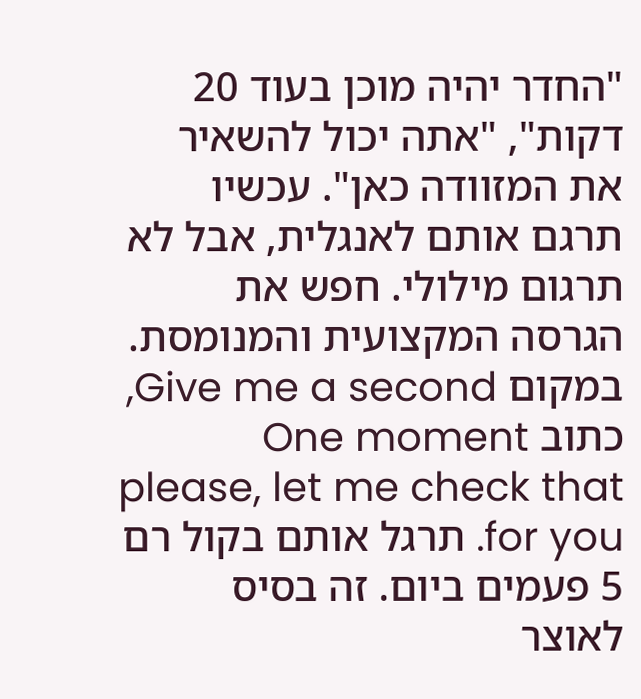"החדר יהיה מוכן בעוד 20 דקות", "אתה יכול להשאיר את המזוודה כאן". עכשיו תרגם אותם לאנגלית, אבל לא תרגום מילולי. חפש את הגרסה המקצועית והמנומסת. במקום Give me a second, כתוב One moment please, let me check that for you. תרגל אותם בקול רם 5 פעמים ביום. זה בסיס לאוצר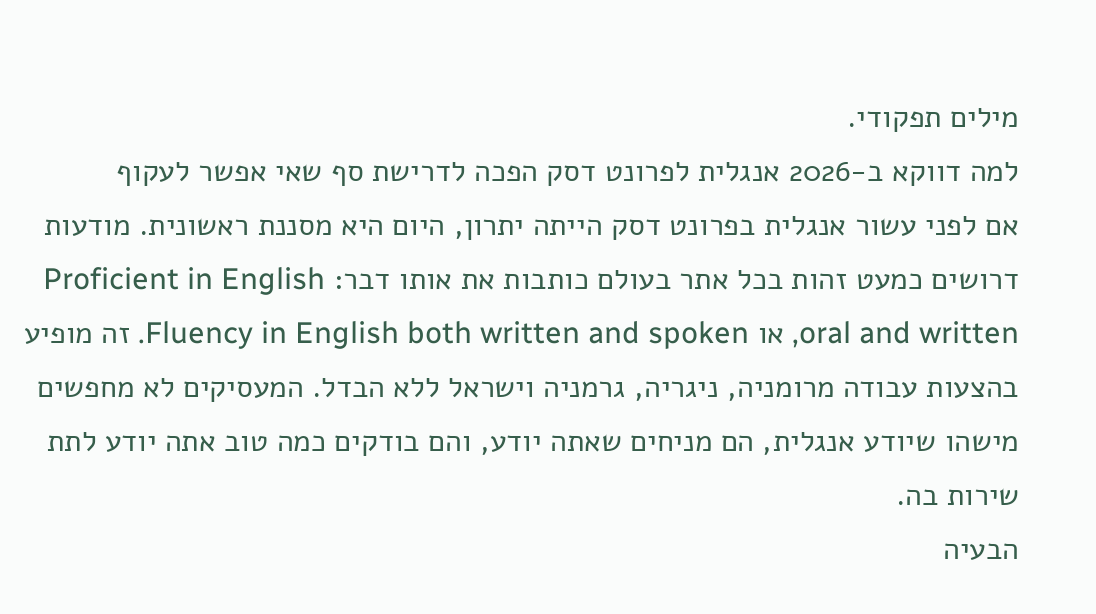מילים תפקודי.
למה דווקא ב-2026 אנגלית לפרונט דסק הפכה לדרישת סף שאי אפשר לעקוף
אם לפני עשור אנגלית בפרונט דסק הייתה יתרון, היום היא מסננת ראשונית. מודעות דרושים כמעט זהות בכל אתר בעולם כותבות את אותו דבר: Proficient in English oral and written, או Fluency in English both written and spoken. זה מופיע בהצעות עבודה מרומניה, ניגריה, גרמניה וישראל ללא הבדל. המעסיקים לא מחפשים מישהו שיודע אנגלית, הם מניחים שאתה יודע, והם בודקים כמה טוב אתה יודע לתת שירות בה.
הבעיה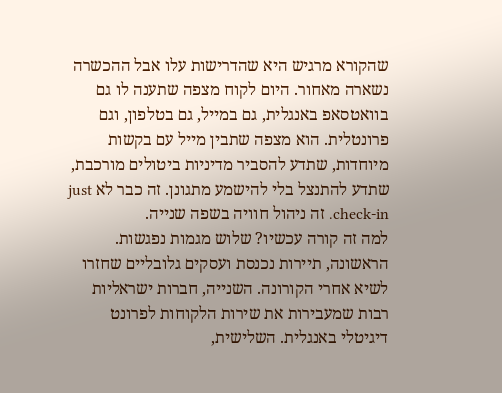שהקורא מרגיש היא שהדרישות עלו אבל ההכשרה נשארה מאחור. היום לקוח מצפה שתענה לו גם בוואטסאפ באנגלית, גם במייל, גם בטלפון, וגם פרונטלית. הוא מצפה שתבין מייל עם בקשות מיוחדות, שתדע להסביר מדיניות ביטולים מורכבת, שתדע להתנצל בלי להישמע מתגונן. זה כבר לא just check-in. זה ניהול חוויה בשפה שנייה.
למה זה קורה עכשיו? שלוש מגמות נפגשות. הראשונה, תיירות נכנסת ועסקים גלובליים שחזרו לשיא אחרי הקורונה. השנייה, חברות ישראליות רבות שמעבירות את שירות הלקוחות לפרונט דיגיטלי באנגלית. השלישית,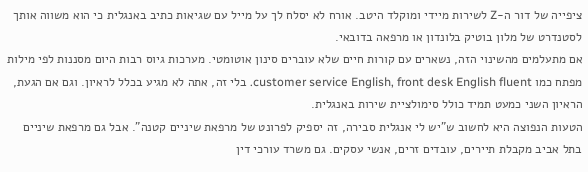ציפייה של דור ה-Z לשירות מיידי ומוקלד היטב. אורח לא יסלח לך על מייל עם שגיאות כתיב באנגלית כי הוא משווה אותך לסטנדרט של מלון בוטיק בלונדון או מרפאה בדובאי.
אם מתעלמים מהשינוי הזה, נשארים עם קורות חיים שלא עוברים סינון אוטומטי. מערכות גיוס רבות היום מסננות לפי מילות מפתח כמו customer service English, front desk English fluent. בלי זה, אתה לא מגיע בכלל לראיון. וגם אם הגעת, הראיון השני כמעט תמיד כולל סימולציית שירות באנגלית.
הטעות הנפוצה היא לחשוב ש"יש לי אנגלית סבירה, זה יספיק לפרונט של מרפאת שיניים קטנה". אבל גם מרפאת שיניים בתל אביב מקבלת תיירים, עובדים זרים, אנשי עסקים. גם משרד עורכי דין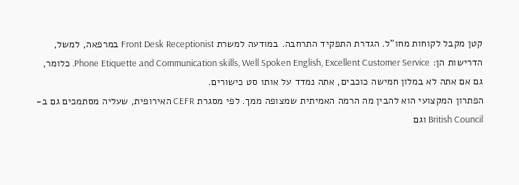קטן מקבל לקוחות מחו"ל. הגדרת התפקיד התרחבה. במודעה למשרת Front Desk Receptionist במרפאה, למשל, הדרישות הן: Phone Etiquette and Communication skills, Well Spoken English, Excellent Customer Service. כלומר, גם אם אתה לא במלון חמישה כוכבים, אתה נמדד על אותו סט כישורים.
הפתרון המקצועי הוא להבין מה הרמה האמיתית שמצופה ממך. לפי מסגרת CEFR האירופית, שעליה מסתמכים גם ב-British Council וגם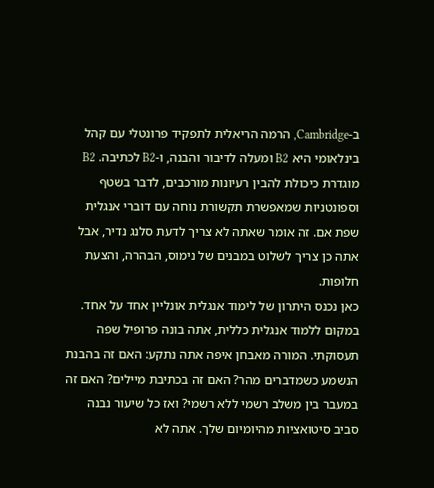ב-Cambridge, הרמה הריאלית לתפקיד פרונטלי עם קהל בינלאומי היא B2 ומעלה לדיבור והבנה, ו-B2 לכתיבה. B2 מוגדרת כיכולת להבין רעיונות מורכבים, לדבר בשטף וספונטניות שמאפשרת תקשורת נוחה עם דוברי אנגלית שפת אם. זה אומר שאתה לא צריך לדעת סלנג נדיר, אבל אתה כן צריך לשלוט במבנים של נימוס, הבהרה, והצעת חלופות.
כאן נכנס היתרון של לימוד אנגלית אונליין אחד על אחד. במקום ללמוד אנגלית כללית, אתה בונה פרופיל שפה תעסוקתי. המורה מאבחן איפה אתה נתקע: האם זה בהבנת הנשמע כשמדברים מהר? האם זה בכתיבת מיילים? האם זה במעבר בין משלב רשמי ללא רשמי? ואז כל שיעור נבנה סביב סיטואציות מהיומיום שלך. אתה לא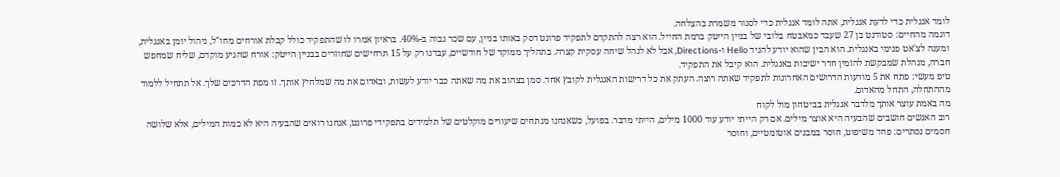לומד אנגלית כדי לדעת אנגלית, אתה לומד אנגלית כדי לסגור משמרת בהצלחה.
דוגמה מהחיים: סטודנט בן 27 שעבד כמאבטח בלובי של בניין הייטק ברמת החייל. הוא רצה להתקדם לתפקיד פרונט דסק באותו בניין, עם שכר גבוה ב-40%. בראיון אמרו לו שהתפקיד כולל קבלת אורחים מחו"ל, ניהול יומן באנגלית, ומענה לצ'אט פנימי באנגלית. הוא הבין שהוא יודע להגיד Hello ו-Directions, אבל לא לנהל שיחה עסקית קצרה. בתהליך ממוקד של חודשיים, עבדנו רק על 15 תרחישים שחוזרים בבניין הייטק: אורח שהגיע מוקדם, שליח שמחפש חברה, מנהלת שמבקשת להזמין חדר ישיבות באנגלית. הוא קיבל את התפקיד.
טיפ מעשי: פתח את 5 מודעות הדרושים האחרונות לתפקיד שאתה רוצה. העתק את כל דרישות האנגלית לקובץ אחד. סמן בצהוב את מה שאתה כבר יודע לעשות, ובאדום את מה שמלחיץ אותך. זו מפת הדרכים שלך. אל תתחיל ללמוד מההתחלה, התחל מהאדום.
מה באמת עוצר אותך מלדבר אנגלית בביטחון מול לקוח
רוב האנשים חושבים שהבעיה היא אוצר מילים. אם רק הייתי יודע עוד 1000 מילים, הייתי מדבר. בפועל, כשאנחנו מנתחים שיעורים מוקלטים של תלמידים בתפקידי פרונט, אנחנו רואים שהבעיה היא לא כמות המילים, אלא שלושה חסמים נסתרים: פחד משיפוט, חוסר במבנים אוטומטיים, וחוסר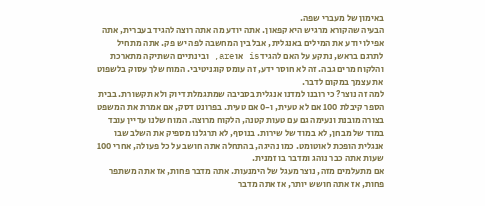באימון של מעברי שפה.
הבעיה שהקורא מרגיש היא קפאון. אתה יודע מה אתה רוצה להגיד בעברית, אתה אפילו יודע את המילים באנגלית, אבל בין המחשבה לפה יש פק. אתה מתחיל לתרגם בראש, נתקע על האם להגיד is או are, ובינתיים השתיקה מתארכת והלקוח מרים גבה. זה לא חוסר ידע, זה עומס קוגניטיבי. המוח שלך עסוק בלשפוט את עצמך במקום לדבר.
למה זה נוצר? כי רובנו למדנו אנגלית בסביבה שמתגמלת דיוק ולא תקשורת. בבית הספר קיבלת 100 אם לא טעית, ו-0 אם טעית. בפרונט דסק, אם אמרת את המשפט בצורה מובנת ונעימה גם עם טעות קטנה, הלקוח מרוצה. המוח שלנו עדיין עובד במוד של מבחן, לא במוד של שירות. בנוסף, לא תרגלנו מספיק את השלב שבו אנגלית הופכת לאוטומט. כמו נהיגה, בהתחלה אתה חושב על כל פעולה, אחרי 100 שעות אתה כבר נוהג ומדבר בו זמנית.
אם מתעלמים מזה, נוצר מעגל של הימנעות. אתה מדבר פחות, אז אתה משתפר פחות, אז אתה חושש יותר, אז אתה מדבר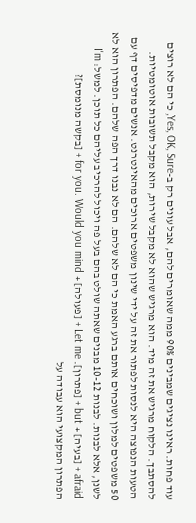עוד פחות. ראינו נציגים שמבינים 90% ממה שאומרים להם, אבל עונים רק ב-Yes, OK, Sure, כי הם לא רוצים להסתבך. הלקוח מרגיש את זה מיד. הוא מרגיש שהוא לא מקבל שירות, הוא מקבל תשובות אוטומטיות.
הטעות הנפוצה היא לנסות לפתור את זה על ידי שינון משפטים ארוכים מהאינטרנט. אנשים מדפיסים דף עם 50 משפטים למלון ושוכחים אותם ברגע האמת כי הם לא שלהם. הם לא נבנו דרך הפה שלהם. הפתרון הוא לא לשנן, אלא לבנות. לבנות 10-12 מבנים שאתה שולט בהם בעל פה ויכול להרכיב עליהם כל תוכן. למשל: I'm afraid + [בעיה] + but + [פתרון]. Let me + [פעולה] + for you. Would you mind + [בקשה מנומסת]?
הפתרון המקצועי הוא עבודה על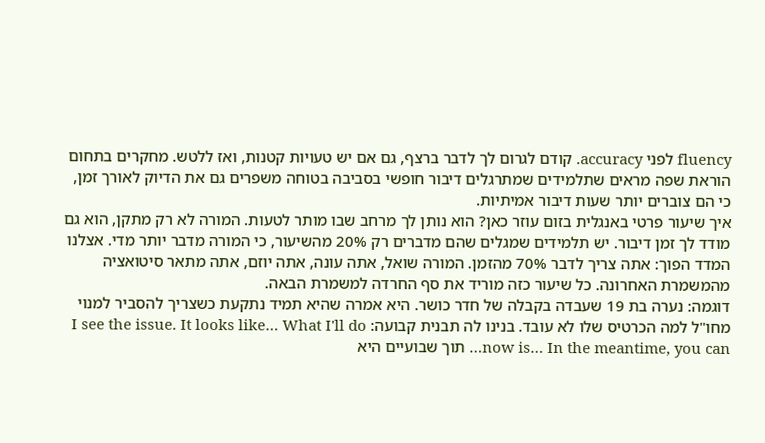fluency לפני accuracy. קודם לגרום לך לדבר ברצף, גם אם יש טעויות קטנות, ואז ללטש. מחקרים בתחום הוראת שפה מראים שתלמידים שמתרגלים דיבור חופשי בסביבה בטוחה משפרים גם את הדיוק לאורך זמן, כי הם צוברים יותר שעות דיבור אמיתיות.
איך שיעור פרטי באנגלית בזום עוזר כאן? הוא נותן לך מרחב שבו מותר לטעות. המורה לא רק מתקן, הוא גם מודד לך זמן דיבור. יש תלמידים שמגלים שהם מדברים רק 20% מהשיעור, כי המורה מדבר יותר מדי. אצלנו המדד הפוך: אתה צריך לדבר 70% מהזמן. המורה שואל, אתה עונה, אתה יוזם, אתה מתאר סיטואציה מהמשמרת האחרונה. כל שיעור כזה מוריד את סף החרדה למשמרת הבאה.
דוגמה: נערה בת 19 שעבדה בקבלה של חדר כושר. היא אמרה שהיא תמיד נתקעת כשצריך להסביר למנוי מחו"ל למה הכרטיס שלו לא עובד. בנינו לה תבנית קבועה: I see the issue. It looks like… What I'll do now is… In the meantime, you can… תוך שבועיים היא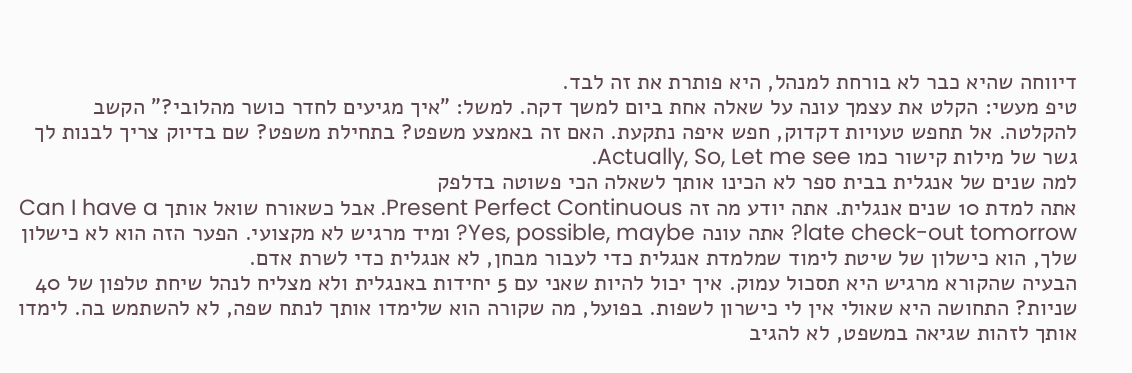דיווחה שהיא כבר לא בורחת למנהל, היא פותרת את זה לבד.
טיפ מעשי: הקלט את עצמך עונה על שאלה אחת ביום למשך דקה. למשל: "איך מגיעים לחדר כושר מהלובי?" הקשב להקלטה. אל תחפש טעויות דקדוק, חפש איפה נתקעת. האם זה באמצע משפט? בתחילת משפט? שם בדיוק צריך לבנות לך גשר של מילות קישור כמו Actually, So, Let me see.
למה שנים של אנגלית בבית ספר לא הכינו אותך לשאלה הכי פשוטה בדלפק
אתה למדת 10 שנים אנגלית. אתה יודע מה זה Present Perfect Continuous. אבל כשאורח שואל אותך Can I have a late check-out tomorrow? אתה עונה Yes, possible, maybe? ומיד מרגיש לא מקצועי. הפער הזה הוא לא כישלון שלך, הוא כישלון של שיטת לימוד שמלמדת אנגלית כדי לעבור מבחן, לא אנגלית כדי לשרת אדם.
הבעיה שהקורא מרגיש היא תסכול עמוק. איך יכול להיות שאני עם 5 יחידות באנגלית ולא מצליח לנהל שיחת טלפון של 40 שניות? התחושה היא שאולי אין לי כישרון לשפות. בפועל, מה שקורה הוא שלימדו אותך לנתח שפה, לא להשתמש בה. לימדו אותך לזהות שגיאה במשפט, לא להגיב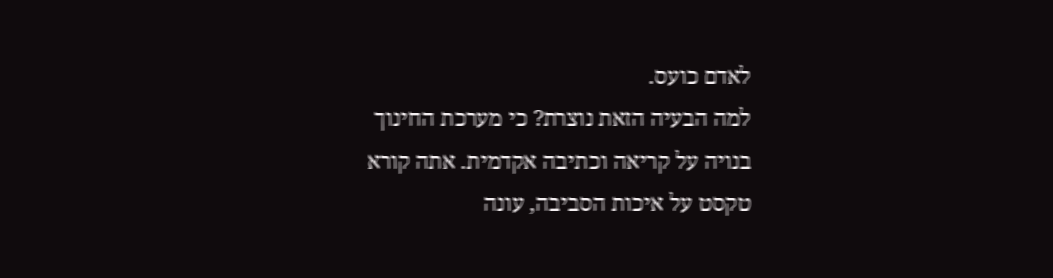לאדם כועס.
למה הבעיה הזאת נוצרת? כי מערכת החינוך בנויה על קריאה וכתיבה אקדמית. אתה קורא טקסט על איכות הסביבה, עונה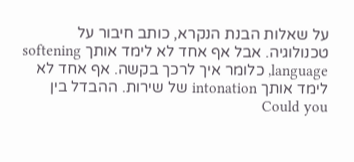על שאלות הבנת הנקרא, כותב חיבור על טכנולוגיה. אבל אף אחד לא לימד אותך softening language, כלומר איך לרכך בקשה. אף אחד לא לימד אותך intonation של שירות. ההבדל בין Could you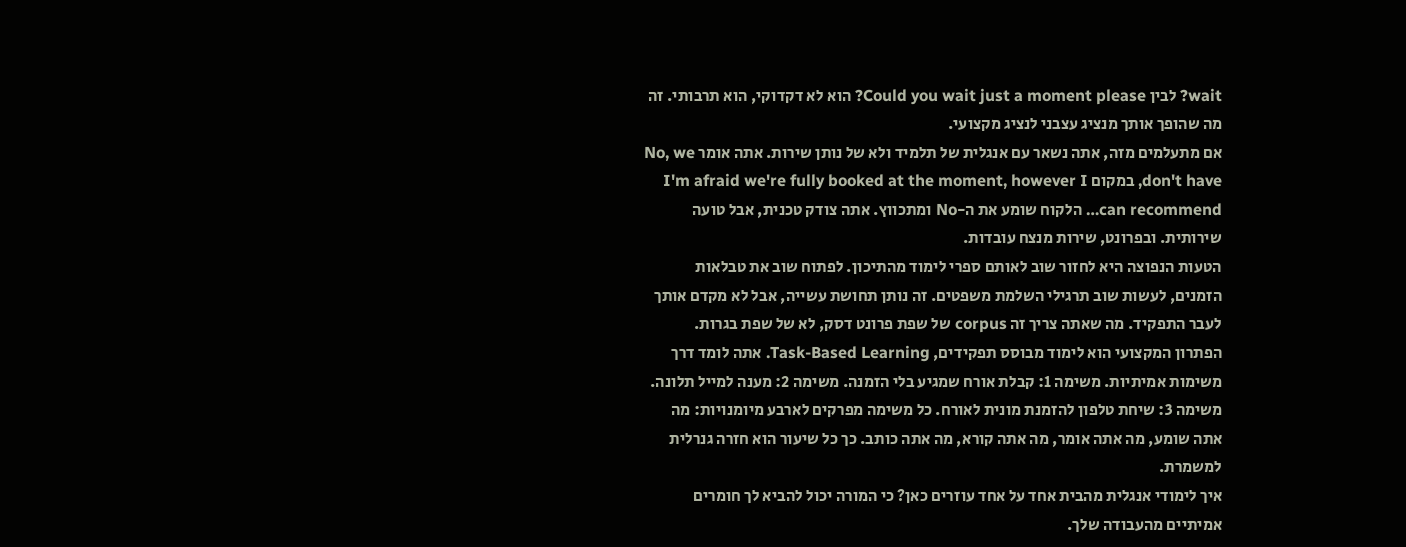wait? לבין Could you wait just a moment please? הוא לא דקדוקי, הוא תרבותי. זה מה שהופך אותך מנציג עצבני לנציג מקצועי.
אם מתעלמים מזה, אתה נשאר עם אנגלית של תלמיד ולא של נותן שירות. אתה אומר No, we don't have, במקום I'm afraid we're fully booked at the moment, however I can recommend… הלקוח שומע את ה-No ומתכווץ. אתה צודק טכנית, אבל טועה שירותית. ובפרונט, שירות מנצח עובדות.
הטעות הנפוצה היא לחזור שוב לאותם ספרי לימוד מהתיכון. לפתוח שוב את טבלאות הזמנים, לעשות שוב תרגילי השלמת משפטים. זה נותן תחושת עשייה, אבל לא מקדם אותך לעבר התפקיד. מה שאתה צריך זה corpus של שפת פרונט דסק, לא של שפת בגרות.
הפתרון המקצועי הוא לימוד מבוסס תפקידים, Task-Based Learning. אתה לומד דרך משימות אמיתיות. משימה 1: קבלת אורח שמגיע בלי הזמנה. משימה 2: מענה למייל תלונה. משימה 3: שיחת טלפון להזמנת מונית לאורח. כל משימה מפרקים לארבע מיומנויות: מה אתה שומע, מה אתה אומר, מה אתה קורא, מה אתה כותב. כך כל שיעור הוא חזרה גנרלית למשמרת.
איך לימודי אנגלית מהבית אחד על אחד עוזרים כאן? כי המורה יכול להביא לך חומרים אמיתיים מהעבודה שלך.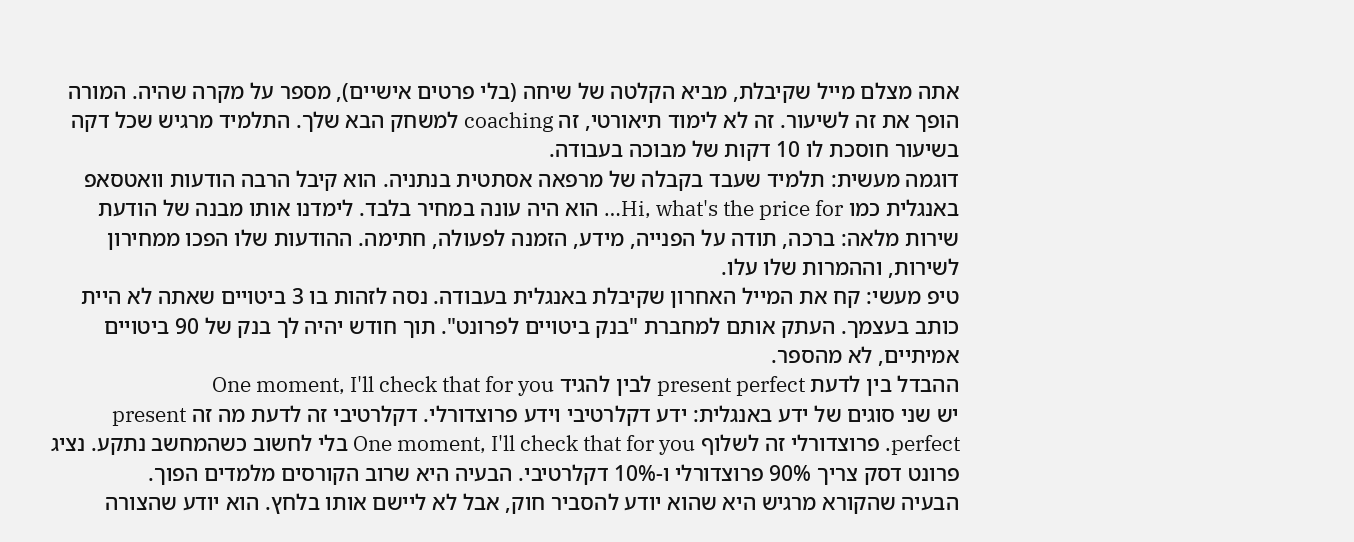אתה מצלם מייל שקיבלת, מביא הקלטה של שיחה (בלי פרטים אישיים), מספר על מקרה שהיה. המורה הופך את זה לשיעור. זה לא לימוד תיאורטי, זה coaching למשחק הבא שלך. התלמיד מרגיש שכל דקה בשיעור חוסכת לו 10 דקות של מבוכה בעבודה.
דוגמה מעשית: תלמיד שעבד בקבלה של מרפאה אסתטית בנתניה. הוא קיבל הרבה הודעות וואטסאפ באנגלית כמו Hi, what's the price for… הוא היה עונה במחיר בלבד. לימדנו אותו מבנה של הודעת שירות מלאה: ברכה, תודה על הפנייה, מידע, הזמנה לפעולה, חתימה. ההודעות שלו הפכו ממחירון לשירות, וההמרות שלו עלו.
טיפ מעשי: קח את המייל האחרון שקיבלת באנגלית בעבודה. נסה לזהות בו 3 ביטויים שאתה לא היית כותב בעצמך. העתק אותם למחברת "בנק ביטויים לפרונט". תוך חודש יהיה לך בנק של 90 ביטויים אמיתיים, לא מהספר.
ההבדל בין לדעת present perfect לבין להגיד One moment, I'll check that for you
יש שני סוגים של ידע באנגלית: ידע דקלרטיבי וידע פרוצדורלי. דקלרטיבי זה לדעת מה זה present perfect. פרוצדורלי זה לשלוף One moment, I'll check that for you בלי לחשוב כשהמחשב נתקע. נציג פרונט דסק צריך 90% פרוצדורלי ו-10% דקלרטיבי. הבעיה היא שרוב הקורסים מלמדים הפוך.
הבעיה שהקורא מרגיש היא שהוא יודע להסביר חוק, אבל לא ליישם אותו בלחץ. הוא יודע שהצורה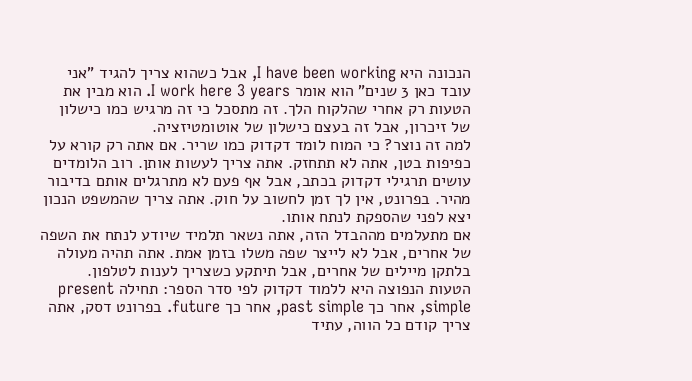הנכונה היא I have been working, אבל כשהוא צריך להגיד "אני עובד כאן 3 שנים" הוא אומר I work here 3 years. הוא מבין את הטעות רק אחרי שהלקוח הלך. זה מתסכל כי זה מרגיש כמו כישלון של זיכרון, אבל זה בעצם כישלון של אוטומטיזציה.
למה זה נוצר? כי המוח לומד דקדוק כמו שריר. אם אתה רק קורא על כפיפות בטן, אתה לא תתחזק. אתה צריך לעשות אותן. רוב הלומדים עושים תרגילי דקדוק בכתב, אבל אף פעם לא מתרגלים אותם בדיבור מהיר. בפרונט, אין לך זמן לחשוב על חוק. אתה צריך שהמשפט הנכון יצא לפני שהספקת לנתח אותו.
אם מתעלמים מההבדל הזה, אתה נשאר תלמיד שיודע לנתח את השפה של אחרים, אבל לא לייצר שפה משלו בזמן אמת. אתה תהיה מעולה בלתקן מיילים של אחרים, אבל תיתקע כשצריך לענות לטלפון.
הטעות הנפוצה היא ללמוד דקדוק לפי סדר הספר: תחילה present simple, אחר כך past simple, אחר כך future. בפרונט דסק, אתה צריך קודם כל הווה, עתיד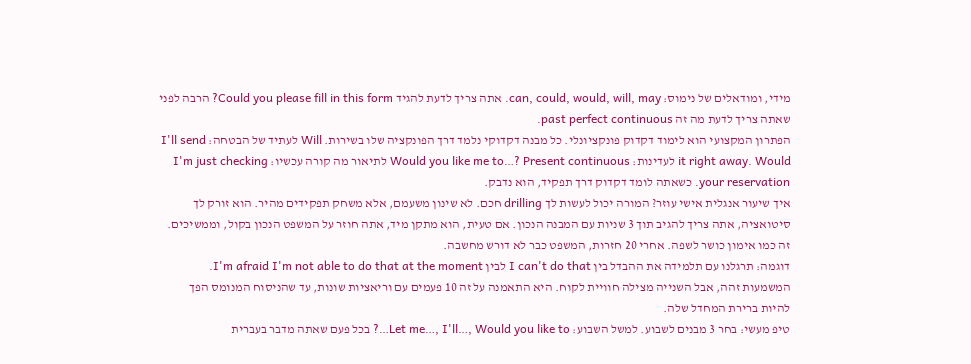מידי, ומודאלים של נימוס: can, could, would, will, may. אתה צריך לדעת להגיד Could you please fill in this form? הרבה לפני שאתה צריך לדעת מה זה past perfect continuous.
הפתרון המקצועי הוא לימוד דקדוק פונקציונלי. כל מבנה דקדוקי נלמד דרך הפונקציה שלו בשירות. Will לעתיד של הבטחה: I'll send it right away. Would לעדינות: Would you like me to…? Present continuous לתיאור מה קורה עכשיו: I'm just checking your reservation. כשאתה לומד דקדוק דרך תפקיד, הוא נדבק.
איך שיעור אנגלית אישי עוזר? המורה יכול לעשות לך drilling חכם. לא שינון משעמם, אלא משחק תפקידים מהיר. הוא זורק לך סיטואציה, אתה צריך להגיב תוך 3 שניות עם המבנה הנכון. אם טעית, הוא מתקן מיד, אתה חוזר על המשפט הנכון בקול, וממשיכים. זה כמו אימון כושר לשפה. אחרי 20 חזרות, המשפט כבר לא דורש מחשבה.
דוגמה: תרגלנו עם תלמידה את ההבדל בין I can't do that לבין I'm afraid I'm not able to do that at the moment. המשמעות זהה, אבל השנייה מצילה חוויית לקוח. היא התאמנה על זה 10 פעמים עם וריאציות שונות, עד שהניסוח המנומס הפך להיות ברירת המחדל שלה.
טיפ מעשי: בחר 3 מבנים לשבוע. למשל השבוע: Let me…, I'll…, Would you like to…? בכל פעם שאתה מדבר בעברית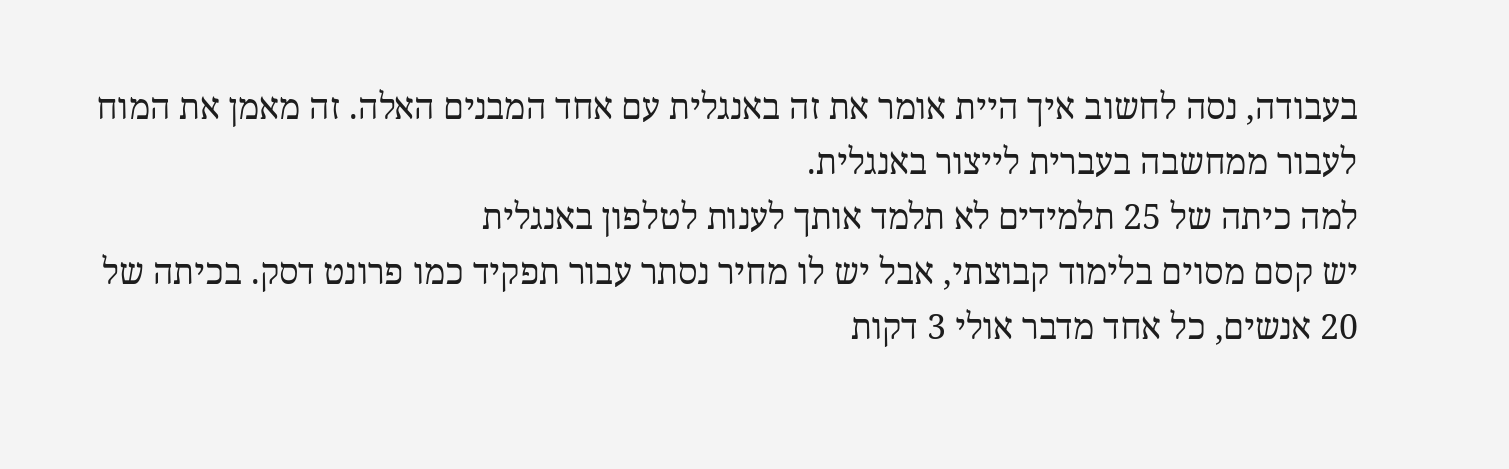בעבודה, נסה לחשוב איך היית אומר את זה באנגלית עם אחד המבנים האלה. זה מאמן את המוח לעבור ממחשבה בעברית לייצור באנגלית.
למה כיתה של 25 תלמידים לא תלמד אותך לענות לטלפון באנגלית
יש קסם מסוים בלימוד קבוצתי, אבל יש לו מחיר נסתר עבור תפקיד כמו פרונט דסק. בכיתה של 20 אנשים, כל אחד מדבר אולי 3 דקות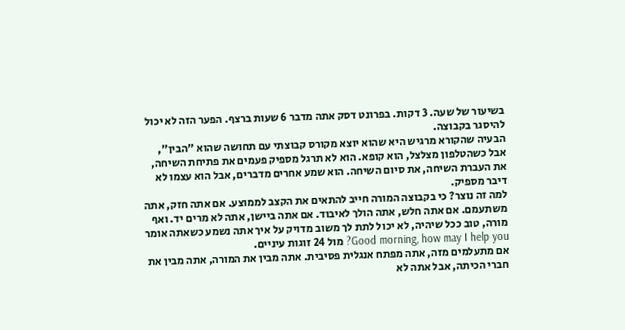בשיעור של שעה. 3 דקות. בפרונט דסק אתה מדבר 6 שעות ברצף. הפער הזה לא יכול להיסגר בקבוצה.
הבעיה שהקורא מרגיש היא שהוא יוצא מקורס קבוצתי עם תחושה שהוא "הבין", אבל כשהטלפון מצלצל, הוא קופא. הוא לא תרגל מספיק פעמים את פתיחת השיחה, את העברת השיחה, את סיום השיחה. הוא שמע אחרים מדברים, אבל הוא עצמו לא דיבר מספיק.
למה זה נוצר? כי בקבוצה המורה חייב להתאים את הקצב לממוצע. אם אתה חזק, אתה משתעמם. אם אתה חלש, אתה הולך לאיבוד. אם אתה ביישן, אתה לא מרים יד. ואף מורה, טוב ככל שיהיה, לא יכול לתת לך משוב מדויק על איך אתה נשמע כשאתה אומר Good morning, how may I help you? מול 24 זוגות עיניים.
אם מתעלמים מזה, אתה מפתח אנגלית פסיבית. אתה מבין את המורה, אתה מבין את חברי הכיתה, אבל אתה לא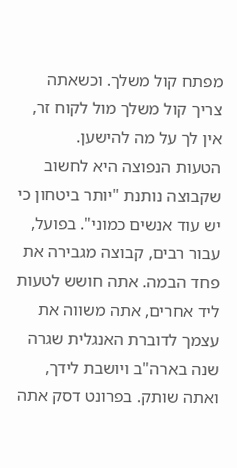מפתח קול משלך. וכשאתה צריך קול משלך מול לקוח זר, אין לך על מה להישען.
הטעות הנפוצה היא לחשוב שקבוצה נותנת "יותר ביטחון כי יש עוד אנשים כמוני". בפועל, עבור רבים, קבוצה מגבירה את פחד הבמה. אתה חושש לטעות ליד אחרים, אתה משווה את עצמך לדוברת האנגלית שגרה שנה בארה"ב ויושבת לידך, ואתה שותק. בפרונט דסק אתה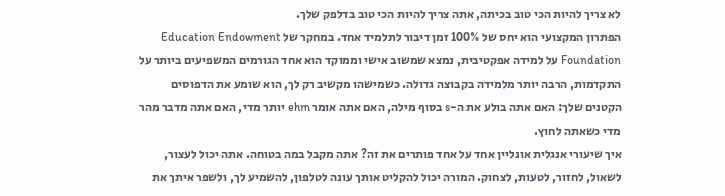לא צריך להיות הכי טוב בכיתה, אתה צריך להיות הכי טוב בדלפק שלך.
הפתרון המקצועי הוא יחס של 100% זמן דיבור לתלמיד אחד. במחקר של Education Endowment Foundation על למידה אפקטיבית, נמצא שמשוב אישי וממוקד הוא אחד הגורמים המשפיעים ביותר על התקדמות, הרבה יותר מלמידה בקבוצה גדולה. כשמישהו מקשיב רק לך, הוא שומע את הדפוסים הקטנים שלך: האם אתה בולע את ה-s בסוף מילה, האם אתה אומר ehm יותר מדי, האם אתה מדבר מהר מדי כשאתה לחוץ.
איך שיעורי אנגלית אונליין אחד על אחד פותרים את זה? אתה מקבל במה בטוחה. אתה יכול לעצור, לשאול, לחזור, לטעות, לצחוק. המורה יכול להקליט אותך עונה לטלפון, להשמיע לך, ולשפר איתך את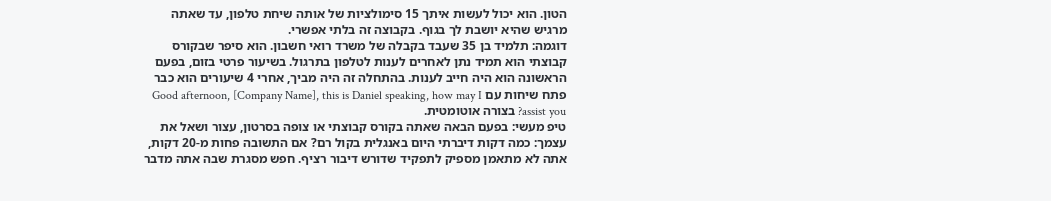הטון. הוא יכול לעשות איתך 15 סימולציות של אותה שיחת טלפון, עד שאתה מרגיש שהיא יושבת לך בגוף. בקבוצה זה בלתי אפשרי.
דוגמה: תלמיד בן 35 שעבד בקבלה של משרד רואי חשבון. הוא סיפר שבקורס קבוצתי הוא תמיד נתן לאחרים לענות לטלפון בתרגול. בשיעור פרטי בזום, בפעם הראשונה הוא היה חייב לענות. בהתחלה זה היה מביך, אחרי 4 שיעורים הוא כבר פתח שיחות עם Good afternoon, [Company Name], this is Daniel speaking, how may I assist you? בצורה אוטומטית.
טיפ מעשי: בפעם הבאה שאתה בקורס קבוצתי או צופה בסרטון, עצור ושאל את עצמך: כמה דקות דיברתי היום באנגלית בקול רם? אם התשובה פחות מ-20 דקות, אתה לא מתאמן מספיק לתפקיד שדורש דיבור רציף. חפש מסגרת שבה אתה מדבר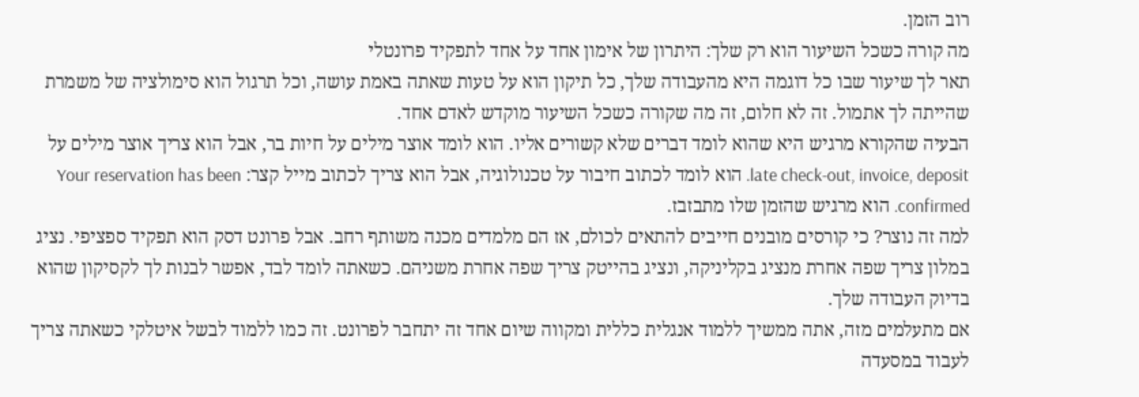רוב הזמן.
מה קורה כשכל השיעור הוא רק שלך: היתרון של אימון אחד על אחד לתפקיד פרונטלי
תאר לך שיעור שבו כל דוגמה היא מהעבודה שלך, כל תיקון הוא על טעות שאתה באמת עושה, וכל תרגול הוא סימולציה של משמרת שהייתה לך אתמול. זה לא חלום, זה מה שקורה כשכל השיעור מוקדש לאדם אחד.
הבעיה שהקורא מרגיש היא שהוא לומד דברים שלא קשורים אליו. הוא לומד אוצר מילים על חיות בר, אבל הוא צריך אוצר מילים על late check-out, invoice, deposit. הוא לומד לכתוב חיבור על טכנולוגיה, אבל הוא צריך לכתוב מייל קצר: Your reservation has been confirmed. הוא מרגיש שהזמן שלו מתבזבז.
למה זה נוצר? כי קורסים מובנים חייבים להתאים לכולם, אז הם מלמדים מכנה משותף רחב. אבל פרונט דסק הוא תפקיד ספציפי. נציג במלון צריך שפה אחרת מנציג בקליניקה, ונציג בהייטק צריך שפה אחרת משניהם. כשאתה לומד לבד, אפשר לבנות לך לקסיקון שהוא בדיוק העבודה שלך.
אם מתעלמים מזה, אתה ממשיך ללמוד אנגלית כללית ומקווה שיום אחד זה יתחבר לפרונט. זה כמו ללמוד לבשל איטלקי כשאתה צריך לעבוד במסעדה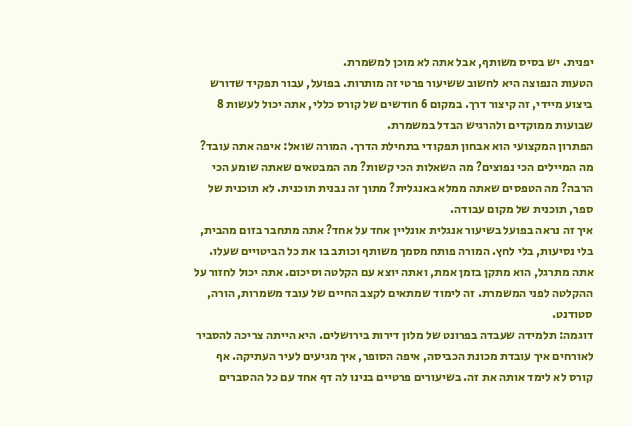יפנית. יש בסיס משותף, אבל אתה לא מוכן למשמרת.
הטעות הנפוצה היא לחשוב ששיעור פרטי זה מותרות. בפועל, עבור תפקיד שדורש ביצוע מיידי, זה קיצור דרך. במקום 6 חודשים של קורס כללי, אתה יכול לעשות 8 שבועות ממוקדים ולהרגיש הבדל במשמרת.
הפתרון המקצועי הוא אבחון תפקודי בתחילת הדרך. המורה שואל: איפה אתה עובד? מה המיילים הכי נפוצים? מה השאלות הכי קשות? מה המבטאים שאתה שומע הכי הרבה? מה הטפסים שאתה ממלא באנגלית? מתוך זה נבנית תוכנית. לא תוכנית של ספר, תוכנית של מקום עבודה.
איך זה נראה בפועל בשיעור אנגלית אונליין אחד על אחד? אתה מתחבר בזום מהבית, בלי נסיעות, בלי לחץ. המורה פותח מסמך משותף וכותב בו את כל הביטויים שעלו. אתה מתרגל, הוא מתקן בזמן אמת, ואתה יוצא עם הקלטה וסיכום. אתה יכול לחזור על ההקלטה לפני המשמרת. זה לימוד שמתאים לקצב החיים של עובד משמרות, הורה, סטודנט.
דוגמה: תלמידה שעבדה בפרונט של מלון דירות בירושלים. היא הייתה צריכה להסביר לאורחים איך עובדת מכונת הכביסה, איפה הסופר, איך מגיעים לעיר העתיקה. אף קורס לא לימד אותה את זה. בשיעורים פרטיים בנינו לה דף אחד עם כל ההסברים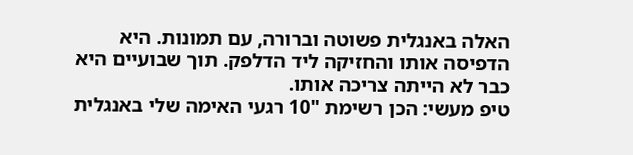האלה באנגלית פשוטה וברורה, עם תמונות. היא הדפיסה אותו והחזיקה ליד הדלפק. תוך שבועיים היא כבר לא הייתה צריכה אותו.
טיפ מעשי: הכן רשימת "10 רגעי האימה שלי באנגלית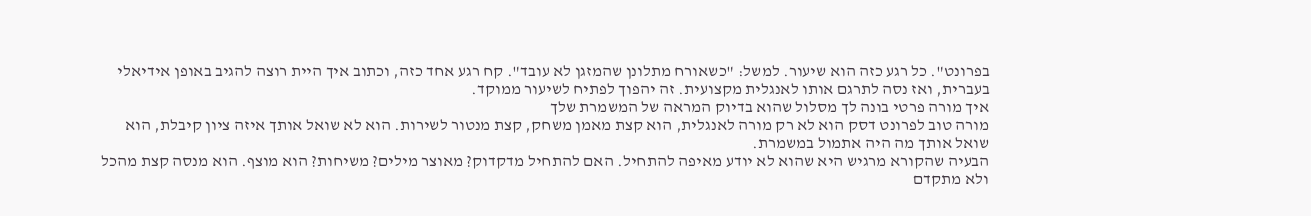בפרונט". כל רגע כזה הוא שיעור. למשל: "כשאורח מתלונן שהמזגן לא עובד". קח רגע אחד כזה, וכתוב איך היית רוצה להגיב באופן אידיאלי בעברית, ואז נסה לתרגם אותו לאנגלית מקצועית. זה יהפוך לפתיח לשיעור ממוקד.
איך מורה פרטי בונה לך מסלול שהוא בדיוק המראה של המשמרת שלך
מורה טוב לפרונט דסק הוא לא רק מורה לאנגלית, הוא קצת מאמן משחק, קצת מנטור לשירות. הוא לא שואל אותך איזה ציון קיבלת, הוא שואל אותך מה היה אתמול במשמרת.
הבעיה שהקורא מרגיש היא שהוא לא יודע מאיפה להתחיל. האם להתחיל מדקדוק? מאוצר מילים? משיחות? הוא מוצף. הוא מנסה קצת מהכל ולא מתקדם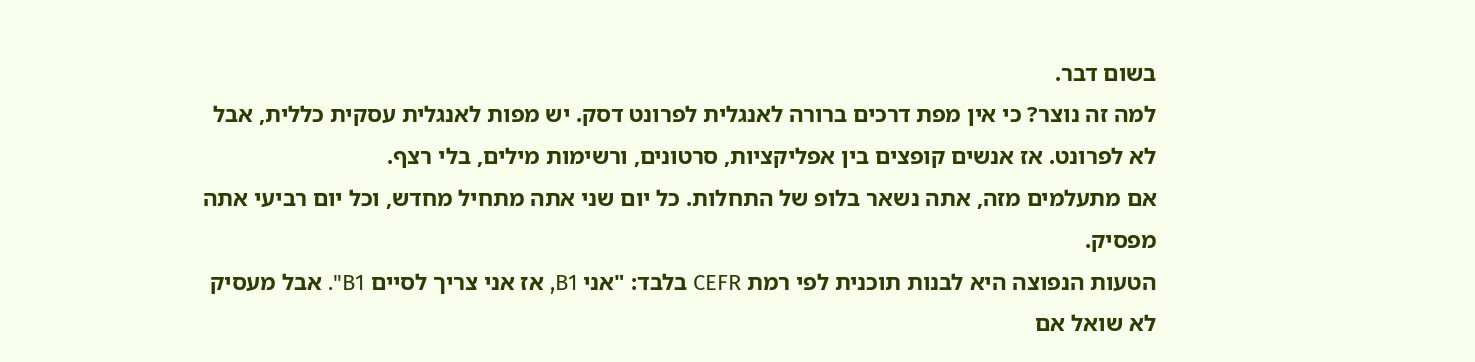בשום דבר.
למה זה נוצר? כי אין מפת דרכים ברורה לאנגלית לפרונט דסק. יש מפות לאנגלית עסקית כללית, אבל לא לפרונט. אז אנשים קופצים בין אפליקציות, סרטונים, ורשימות מילים, בלי רצף.
אם מתעלמים מזה, אתה נשאר בלופ של התחלות. כל יום שני אתה מתחיל מחדש, וכל יום רביעי אתה מפסיק.
הטעות הנפוצה היא לבנות תוכנית לפי רמת CEFR בלבד: "אני B1, אז אני צריך לסיים B1". אבל מעסיק לא שואל אם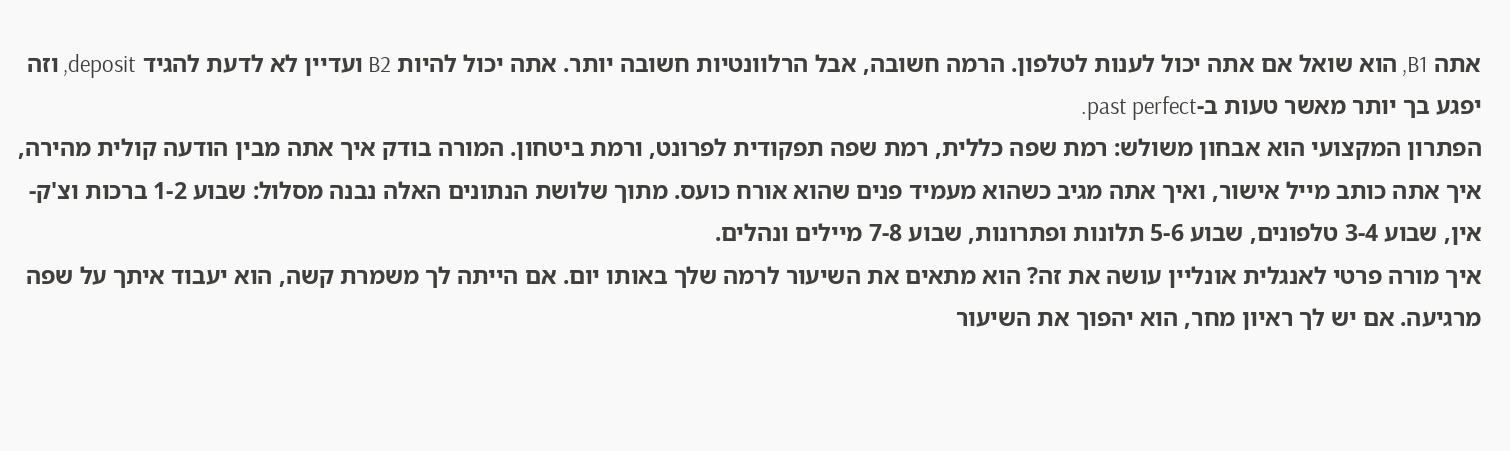אתה B1, הוא שואל אם אתה יכול לענות לטלפון. הרמה חשובה, אבל הרלוונטיות חשובה יותר. אתה יכול להיות B2 ועדיין לא לדעת להגיד deposit, וזה יפגע בך יותר מאשר טעות ב-past perfect.
הפתרון המקצועי הוא אבחון משולש: רמת שפה כללית, רמת שפה תפקודית לפרונט, ורמת ביטחון. המורה בודק איך אתה מבין הודעה קולית מהירה, איך אתה כותב מייל אישור, ואיך אתה מגיב כשהוא מעמיד פנים שהוא אורח כועס. מתוך שלושת הנתונים האלה נבנה מסלול: שבוע 1-2 ברכות וצ'ק-אין, שבוע 3-4 טלפונים, שבוע 5-6 תלונות ופתרונות, שבוע 7-8 מיילים ונהלים.
איך מורה פרטי לאנגלית אונליין עושה את זה? הוא מתאים את השיעור לרמה שלך באותו יום. אם הייתה לך משמרת קשה, הוא יעבוד איתך על שפה מרגיעה. אם יש לך ראיון מחר, הוא יהפוך את השיעור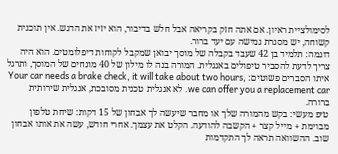לסימולציית ראיון. אם אתה חזק בקריאה אבל חלש בדיבור, הוא יזיז את הדגש. אין תוכנית קשוחה, יש מסגרת גמישה עם יעד ברור.
דוגמה: תלמיד בן 42 שעבד בקבלה של מוסך יבואן שמקבל לקוחות דיפלומטים. הוא היה צריך לדעת להסביר טיפולים באנגלית. המורה בנה לו מילון של 40 מונחים של המוסך, ותרגל איתו הסברים פשוטים: Your car needs a brake check, it will take about two hours, we can offer you a replacement car. לא אנגלית טכנית מסובכת, אנגלית שירותית ברורה.
טיפ מעשי: בקש מהמורה שלך או מחבר שיעשה לך אבחון של 15 דקות: שיחת טלפון מבוימת + מייל קצר + הקשבה להודעה. הקלט את עצמך. אחרי חודש, עשה את אותו אבחון שוב. ההשוואה תראה לך התקדמות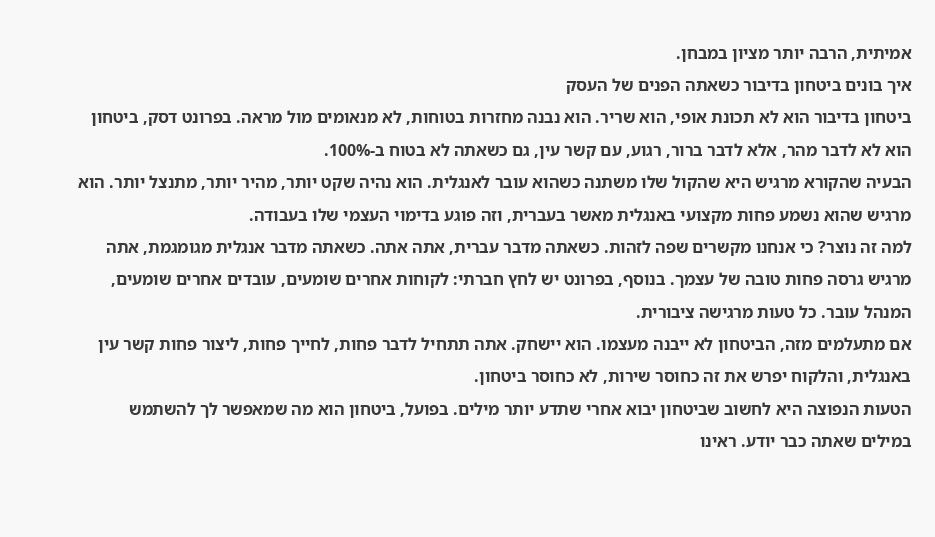אמיתית, הרבה יותר מציון במבחן.
איך בונים ביטחון בדיבור כשאתה הפנים של העסק
ביטחון בדיבור הוא לא תכונת אופי, הוא שריר. הוא נבנה מחזרות בטוחות, לא מנאומים מול מראה. בפרונט דסק, ביטחון הוא לא לדבר מהר, אלא לדבר ברור, רגוע, עם קשר עין, גם כשאתה לא בטוח ב-100%.
הבעיה שהקורא מרגיש היא שהקול שלו משתנה כשהוא עובר לאנגלית. הוא נהיה שקט יותר, מהיר יותר, מתנצל יותר. הוא מרגיש שהוא נשמע פחות מקצועי באנגלית מאשר בעברית, וזה פוגע בדימוי העצמי שלו בעבודה.
למה זה נוצר? כי אנחנו מקשרים שפה לזהות. כשאתה מדבר עברית, אתה אתה. כשאתה מדבר אנגלית מגומגמת, אתה מרגיש גרסה פחות טובה של עצמך. בנוסף, בפרונט יש לחץ חברתי: לקוחות אחרים שומעים, עובדים אחרים שומעים, המנהל עובר. כל טעות מרגישה ציבורית.
אם מתעלמים מזה, הביטחון לא ייבנה מעצמו. הוא יישחק. אתה תתחיל לדבר פחות, לחייך פחות, ליצור פחות קשר עין באנגלית, והלקוח יפרש את זה כחוסר שירות, לא כחוסר ביטחון.
הטעות הנפוצה היא לחשוב שביטחון יבוא אחרי שתדע יותר מילים. בפועל, ביטחון הוא מה שמאפשר לך להשתמש במילים שאתה כבר יודע. ראינו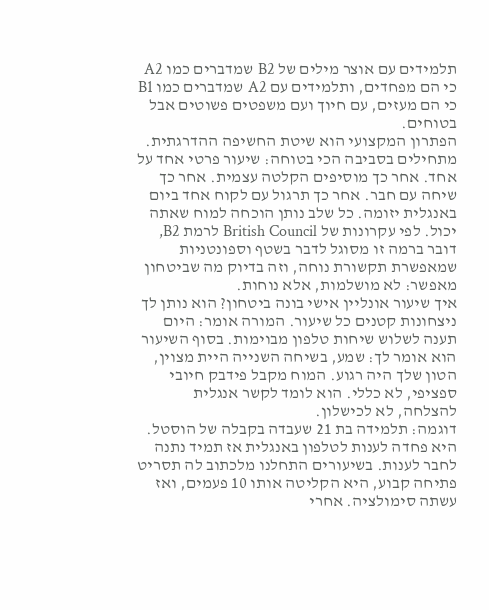תלמידים עם אוצר מילים של B2 שמדברים כמו A2 כי הם מפחדים, ותלמידים עם A2 שמדברים כמו B1 כי הם מעזים, עם חיוך ועם משפטים פשוטים אבל בטוחים.
הפתרון המקצועי הוא שיטת החשיפה ההדרגתית. מתחילים בסביבה הכי בטוחה: שיעור פרטי אחד על אחד. אחר כך מוסיפים הקלטה עצמית. אחר כך שיחה עם חבר. אחר כך תרגול עם לקוח אחד ביום באנגלית יזומה. כל שלב נותן הוכחה למוח שאתה יכול. לפי עקרונות של British Council לרמת B2, דובר ברמה זו מסוגל לדבר בשטף וספונטניות שמאפשרת תקשורת נוחה, וזה בדיוק מה שביטחון מאפשר: לא מושלמות, אלא נוחות.
איך שיעור אונליין אישי בונה ביטחון? הוא נותן לך ניצחונות קטנים כל שיעור. המורה אומר: היום תענה לשלוש שיחות טלפון מבוימות. בסוף השיעור הוא אומר לך: שמע, בשיחה השנייה היית מצוין, הטון שלך היה רגוע. המוח מקבל פידבק חיובי ספציפי, לא כללי. הוא לומד לקשר אנגלית להצלחה, לא לכישלון.
דוגמה: תלמידה בת 21 שעבדה בקבלה של הוסטל. היא פחדה לענות לטלפון באנגלית אז תמיד נתנה לחבר לענות. בשיעורים התחלנו מלכתוב לה תסריט פתיחה קבוע, היא הקליטה אותו 10 פעמים, ואז עשתה סימולציה. אחרי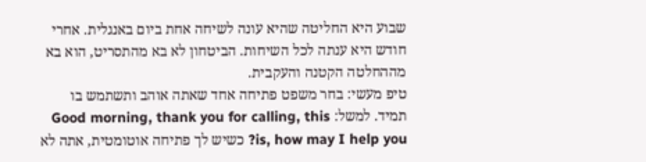שבוע היא החליטה שהיא עונה לשיחה אחת ביום באנגלית. אחרי חודש היא ענתה לכל השיחות. הביטחון לא בא מהתסריט, הוא בא מההחלטה הקטנה והעקבית.
טיפ מעשי: בחר משפט פתיחה אחד שאתה אוהב ותשתמש בו תמיד. למשל: Good morning, thank you for calling, this is, how may I help you? כשיש לך פתיחה אוטומטית, אתה לא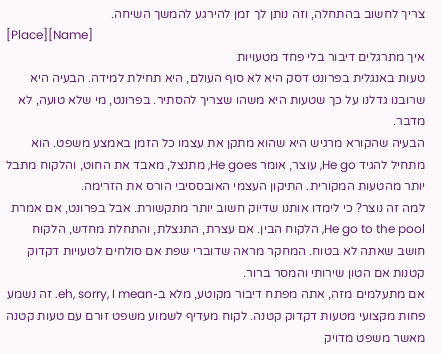צריך לחשוב בהתחלה, וזה נותן לך זמן להירגע להמשך השיחה.
[Place][Name]
איך מתרגלים דיבור בלי פחד מטעויות
טעות באנגלית בפרונט דסק היא לא סוף העולם, היא תחילת למידה. הבעיה היא שרובנו גדלנו על כך שטעות היא משהו שצריך להסתיר. בפרונט, מי שלא טועה, לא מדבר.
הבעיה שהקורא מרגיש היא שהוא מתקן את עצמו כל הזמן באמצע משפט. הוא מתחיל להגיד He go, עוצר, אומר He goes, מתנצל, מאבד את החוט, והלקוח מתבל יותר מהטעות המקורית. התיקון העצמי האובססיבי הורס את הזרימה.
למה זה נוצר? כי לימדו אותנו שדיוק חשוב יותר מתקשורת. אבל בפרונט, אם אמרת He go to the pool, הלקוח הבין. אם עצרת, התנצלת, והתחלת מחדש, הלקוח חושב שאתה לא בטוח. המחקר מראה שדוברי שפת אם סולחים לטעויות דקדוק קטנות אם הטון שירותי והמסר ברור.
אם מתעלמים מזה, אתה מפתח דיבור מקוטע, מלא ב-eh, sorry, I mean. זה נשמע פחות מקצועי מטעות דקדוק קטנה. לקוח מעדיף לשמוע משפט זורם עם טעות קטנה מאשר משפט מדויק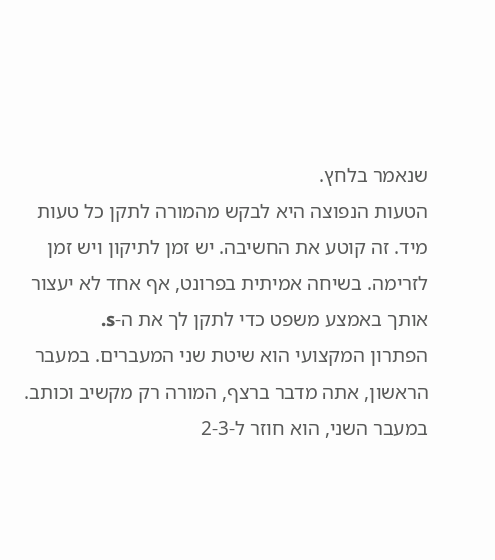שנאמר בלחץ.
הטעות הנפוצה היא לבקש מהמורה לתקן כל טעות מיד. זה קוטע את החשיבה. יש זמן לתיקון ויש זמן לזרימה. בשיחה אמיתית בפרונט, אף אחד לא יעצור אותך באמצע משפט כדי לתקן לך את ה-s.
הפתרון המקצועי הוא שיטת שני המעברים. במעבר הראשון, אתה מדבר ברצף, המורה רק מקשיב וכותב. במעבר השני, הוא חוזר ל-2-3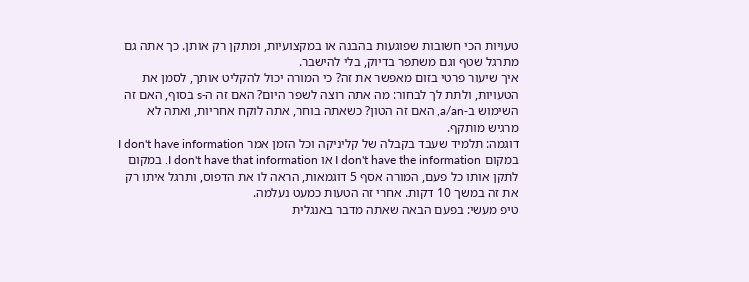טעויות הכי חשובות שפוגעות בהבנה או במקצועיות, ומתקן רק אותן. כך אתה גם מתרגל שטף וגם משתפר בדיוק, בלי להישבר.
איך שיעור פרטי בזום מאפשר את זה? כי המורה יכול להקליט אותך, לסמן את הטעויות, ולתת לך לבחור: מה אתה רוצה לשפר היום? האם זה ה-s בסוף, האם זה השימוש ב-a/an, האם זה הטון? כשאתה בוחר, אתה לוקח אחריות, ואתה לא מרגיש מותקף.
דוגמה: תלמיד שעבד בקבלה של קליניקה וכל הזמן אמר I don't have information במקום I don't have the information או I don't have that information. במקום לתקן אותו כל פעם, המורה אסף 5 דוגמאות, הראה לו את הדפוס, ותרגל איתו רק את זה במשך 10 דקות. אחרי זה הטעות כמעט נעלמה.
טיפ מעשי: בפעם הבאה שאתה מדבר באנגלית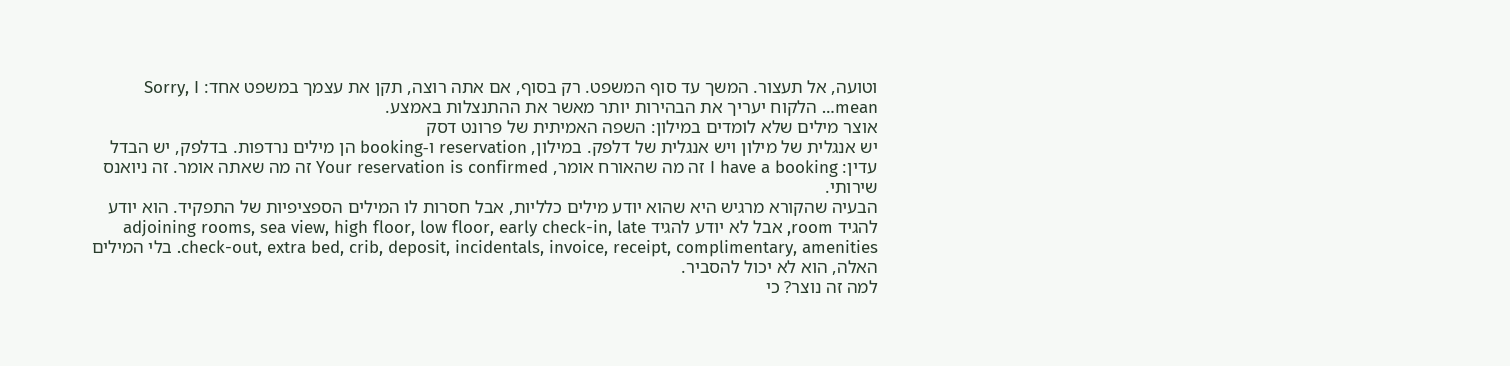וטועה, אל תעצור. המשך עד סוף המשפט. רק בסוף, אם אתה רוצה, תקן את עצמך במשפט אחד: Sorry, I mean… הלקוח יעריך את הבהירות יותר מאשר את ההתנצלות באמצע.
אוצר מילים שלא לומדים במילון: השפה האמיתית של פרונט דסק
יש אנגלית של מילון ויש אנגלית של דלפק. במילון, reservation ו-booking הן מילים נרדפות. בדלפק, יש הבדל עדין: I have a booking זה מה שהאורח אומר, Your reservation is confirmed זה מה שאתה אומר. זה ניואנס שירותי.
הבעיה שהקורא מרגיש היא שהוא יודע מילים כלליות, אבל חסרות לו המילים הספציפיות של התפקיד. הוא יודע להגיד room, אבל לא יודע להגיד adjoining rooms, sea view, high floor, low floor, early check-in, late check-out, extra bed, crib, deposit, incidentals, invoice, receipt, complimentary, amenities. בלי המילים האלה, הוא לא יכול להסביר.
למה זה נוצר? כי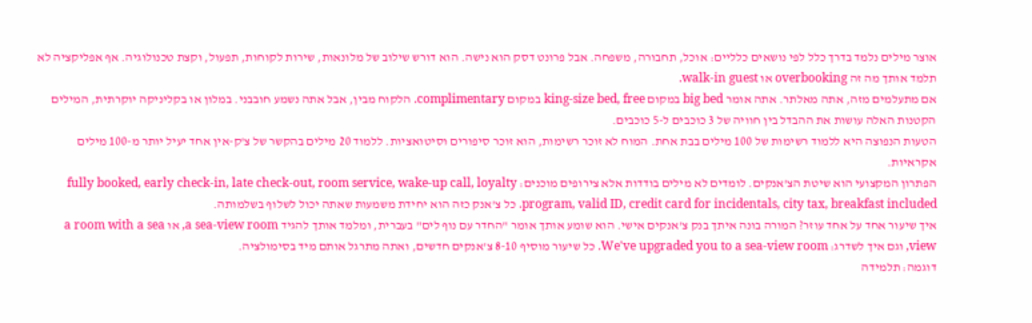אוצר מילים נלמד בדרך כלל לפי נושאים כלליים: אוכל, תחבורה, משפחה. אבל פרונט דסק הוא נישה. הוא דורש שילוב של מלונאות, שירות לקוחות, תפעול, וקצת טכנולוגיה. אף אפליקציה לא תלמד אותך מה זה overbooking או walk-in guest.
אם מתעלמים מזה, אתה מאלתר. אתה אומר big bed במקום king-size bed, free במקום complimentary. הלקוח מבין, אבל אתה נשמע חובבני. במלון או בקליניקה יוקרתית, המילים הקטנות האלה עושות את ההבדל בין חוויה של 3 כוכבים ל-5 כוכבים.
הטעות הנפוצה היא ללמוד רשימות של 100 מילים בבת אחת. המוח לא זוכר רשימות, הוא זוכר סיפורים וסיטואציות. ללמוד 20 מילים בהקשר של צ'ק-אין אחד יעיל יותר מ-100 מילים אקראיות.
הפתרון המקצועי הוא שיטת הצ'אנקים. לומדים לא מילים בודדות אלא צירופים מוכנים: fully booked, early check-in, late check-out, room service, wake-up call, loyalty program, valid ID, credit card for incidentals, city tax, breakfast included. כל צ'אנק כזה הוא יחידת משמעות שאתה יכול לשלוף בשלמותה.
איך שיעור אחד על אחד עוזר? המורה בונה איתך בנק צ'אנקים אישי. הוא שומע אותך אומר "החדר עם נוף לים" בעברית, ומלמד אותך להגיד a sea-view room, או a room with a sea view, וגם איך לשדרג: We've upgraded you to a sea-view room. כל שיעור מוסיף 8-10 צ'אנקים חדשים, ואתה מתרגל אותם מיד בסימולציה.
דוגמה: תלמידה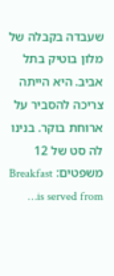שעבדה בקבלה של מלון בוטיק בתל אביב. היא הייתה צריכה להסביר על ארוחת בוקר. בנינו לה סט של 12 משפטים: Breakfast is served from…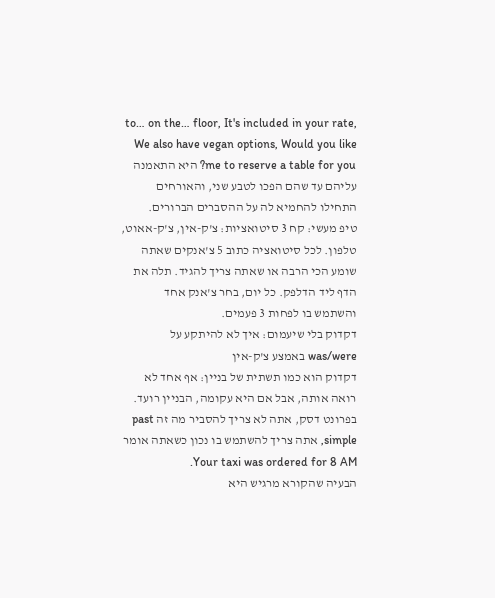to… on the… floor, It's included in your rate, We also have vegan options, Would you like me to reserve a table for you? היא התאמנה עליהם עד שהם הפכו לטבע שני, והאורחים התחילו להחמיא לה על ההסברים הברורים.
טיפ מעשי: קח 3 סיטואציות: צ'ק-אין, צ'ק-אאוט, טלפון. לכל סיטואציה כתוב 5 צ'אנקים שאתה שומע הכי הרבה או שאתה צריך להגיד. תלה את הדף ליד הדלפק. כל יום, בחר צ'אנק אחד והשתמש בו לפחות 3 פעמים.
דקדוק בלי שיעמום: איך לא להיתקע על was/were באמצע צ'ק-אין
דקדוק הוא כמו תשתית של בניין: אף אחד לא רואה אותה, אבל אם היא עקומה, הבניין רועד. בפרונט דסק, אתה לא צריך להסביר מה זה past simple, אתה צריך להשתמש בו נכון כשאתה אומר Your taxi was ordered for 8 AM.
הבעיה שהקורא מרגיש היא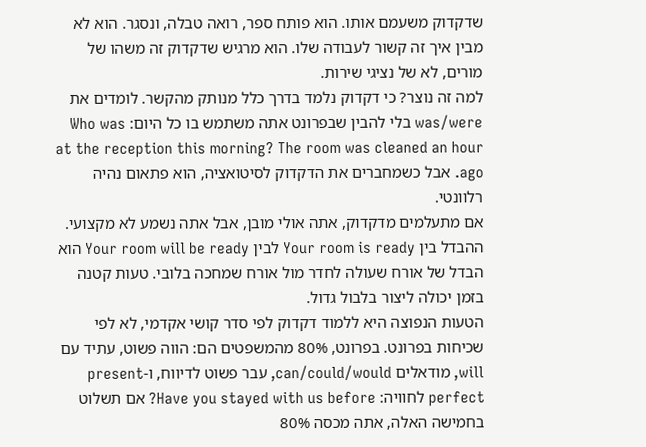שדקדוק משעמם אותו. הוא פותח ספר, רואה טבלה, ונסגר. הוא לא מבין איך זה קשור לעבודה שלו. הוא מרגיש שדקדוק זה משהו של מורים, לא של נציגי שירות.
למה זה נוצר? כי דקדוק נלמד בדרך כלל מנותק מהקשר. לומדים את was/were בלי להבין שבפרונט אתה משתמש בו כל היום: Who was at the reception this morning? The room was cleaned an hour ago. אבל כשמחברים את הדקדוק לסיטואציה, הוא פתאום נהיה רלוונטי.
אם מתעלמים מדקדוק, אתה אולי מובן, אבל אתה נשמע לא מקצועי. ההבדל בין Your room is ready לבין Your room will be ready הוא הבדל של אורח שעולה לחדר מול אורח שמחכה בלובי. טעות קטנה בזמן יכולה ליצור בלבול גדול.
הטעות הנפוצה היא ללמוד דקדוק לפי סדר קושי אקדמי, לא לפי שכיחות בפרונט. בפרונט, 80% מהמשפטים הם: הווה פשוט, עתיד עם will, מודאלים can/could/would, עבר פשוט לדיווח, ו-present perfect לחוויה: Have you stayed with us before? אם תשלוט בחמישה האלה, אתה מכסה 80%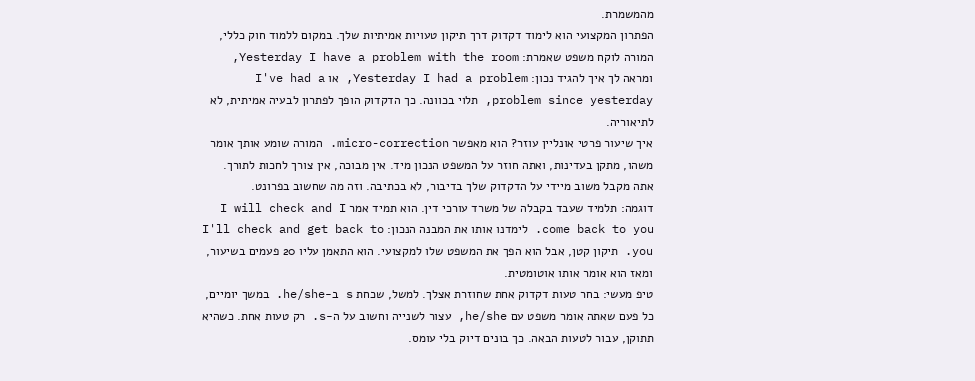מהמשמרת.
הפתרון המקצועי הוא לימוד דקדוק דרך תיקון טעויות אמיתיות שלך. במקום ללמוד חוק כללי, המורה לוקח משפט שאמרת: Yesterday I have a problem with the room, ומראה לך איך להגיד נכון: Yesterday I had a problem, או I've had a problem since yesterday, תלוי בכוונה. כך הדקדוק הופך לפתרון לבעיה אמיתית, לא לתיאוריה.
איך שיעור פרטי אונליין עוזר? הוא מאפשר micro-correction. המורה שומע אותך אומר משהו, מתקן בעדינות, ואתה חוזר על המשפט הנכון מיד. אין מבוכה, אין צורך לחכות לתורך. אתה מקבל משוב מיידי על הדקדוק שלך בדיבור, לא בכתיבה. וזה מה שחשוב בפרונט.
דוגמה: תלמיד שעבד בקבלה של משרד עורכי דין. הוא תמיד אמר I will check and I come back to you. לימדנו אותו את המבנה הנכון: I'll check and get back to you. תיקון קטן, אבל הוא הפך את המשפט שלו למקצועי. הוא התאמן עליו 20 פעמים בשיעור, ומאז הוא אומר אותו אוטומטית.
טיפ מעשי: בחר טעות דקדוק אחת שחוזרת אצלך. למשל, שכחת s ב-he/she. במשך יומיים, כל פעם שאתה אומר משפט עם he/she, עצור לשנייה וחשוב על ה-s. רק טעות אחת. כשהיא תתוקן, עבור לטעות הבאה. כך בונים דיוק בלי עומס.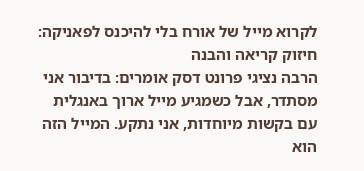לקרוא מייל של אורח בלי להיכנס לפאניקה: חיזוק קריאה והבנה
הרבה נציגי פרונט דסק אומרים: בדיבור אני מסתדר, אבל כשמגיע מייל ארוך באנגלית עם בקשות מיוחדות, אני נתקע. המייל הזה הוא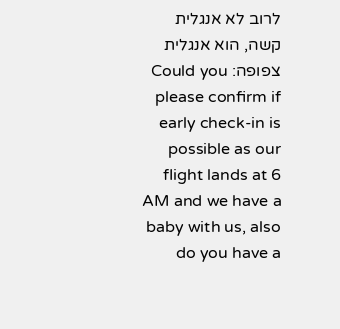לרוב לא אנגלית קשה, הוא אנגלית צפופה: Could you please confirm if early check-in is possible as our flight lands at 6 AM and we have a baby with us, also do you have a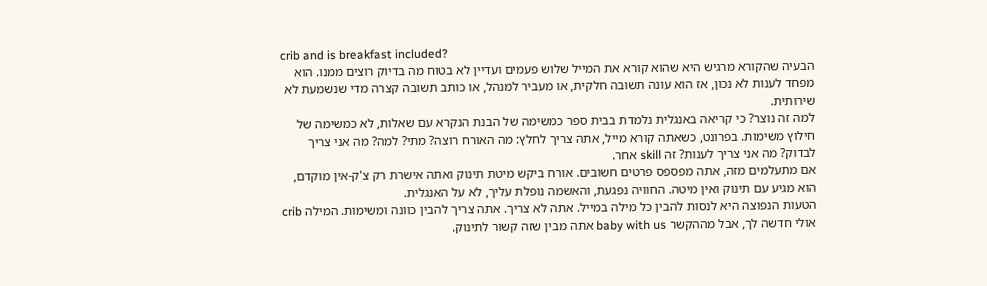crib and is breakfast included?
הבעיה שהקורא מרגיש היא שהוא קורא את המייל שלוש פעמים ועדיין לא בטוח מה בדיוק רוצים ממנו. הוא מפחד לענות לא נכון, אז הוא עונה תשובה חלקית, או מעביר למנהל, או כותב תשובה קצרה מדי שנשמעת לא שירותית.
למה זה נוצר? כי קריאה באנגלית נלמדת בבית ספר כמשימה של הבנת הנקרא עם שאלות, לא כמשימה של חילוץ משימות. בפרונט, כשאתה קורא מייל, אתה צריך לחלץ: מה האורח רוצה? מתי? למה? מה אני צריך לבדוק? מה אני צריך לענות? זה skill אחר.
אם מתעלמים מזה, אתה מפספס פרטים חשובים. אורח ביקש מיטת תינוק ואתה אישרת רק צ'ק-אין מוקדם, הוא מגיע עם תינוק ואין מיטה. החוויה נפגעת, והאשמה נופלת עליך, לא על האנגלית.
הטעות הנפוצה היא לנסות להבין כל מילה במייל. אתה לא צריך. אתה צריך להבין כוונה ומשימות. המילה crib אולי חדשה לך, אבל מההקשר baby with us אתה מבין שזה קשור לתינוק.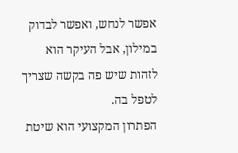אפשר לנחש, ואפשר לבדוק במילון, אבל העיקר הוא לזהות שיש פה בקשה שצריך לטפל בה.
הפתרון המקצועי הוא שיטת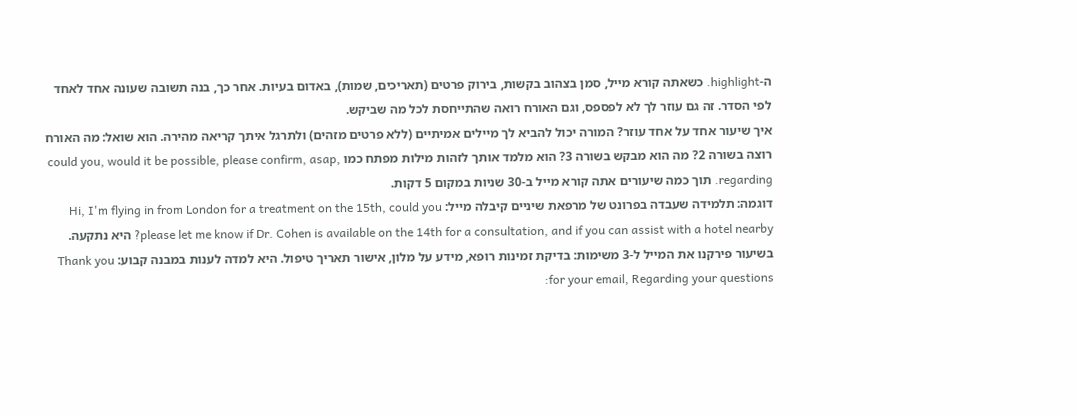ה-highlight. כשאתה קורא מייל, סמן בצהוב בקשות, בירוק פרטים (תאריכים, שמות), באדום בעיות. אחר כך, בנה תשובה שעונה אחד לאחד לפי הסדר. זה גם עוזר לך לא לפספס, וגם האורח רואה שהתייחסת לכל מה שביקש.
איך שיעור אחד על אחד עוזר? המורה יכול להביא לך מיילים אמיתיים (ללא פרטים מזהים) ולתרגל איתך קריאה מהירה. הוא שואל: מה האורח רוצה בשורה 2? מה הוא מבקש בשורה 3? הוא מלמד אותך לזהות מילות מפתח כמו could you, would it be possible, please confirm, asap, regarding. תוך כמה שיעורים אתה קורא מייל ב-30 שניות במקום 5 דקות.
דוגמה: תלמידה שעבדה בפרונט של מרפאת שיניים קיבלה מייל: Hi, I'm flying in from London for a treatment on the 15th, could you please let me know if Dr. Cohen is available on the 14th for a consultation, and if you can assist with a hotel nearby? היא נתקעה. בשיעור פירקנו את המייל ל-3 משימות: בדיקת זמינות רופא, מידע על מלון, אישור תאריך טיפול. היא למדה לענות במבנה קבוע: Thank you for your email, Regarding your questions: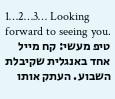1…2…3… Looking forward to seeing you.
טיפ מעשי: קח מייל אחד באנגלית שקיבלת השבוע. העתק אותו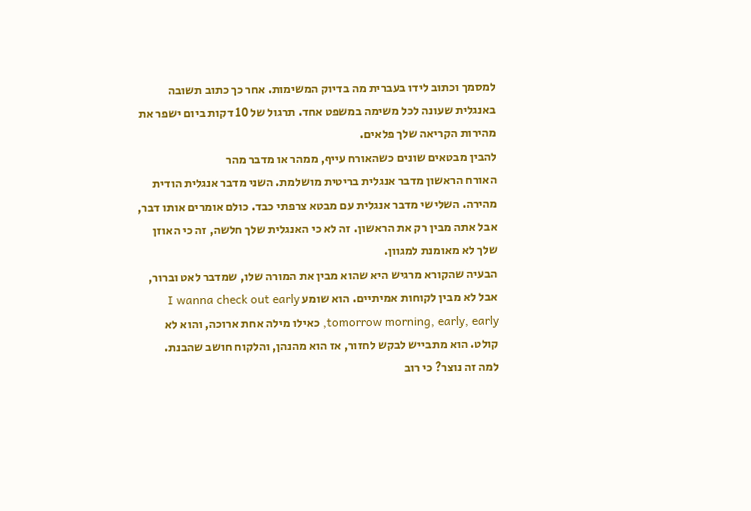למסמך וכתוב לידו בעברית מה בדיוק המשימות. אחר כך כתוב תשובה באנגלית שעונה לכל משימה במשפט אחד. תרגול של 10 דקות ביום ישפר את מהירות הקריאה שלך פלאים.
להבין מבטאים שונים כשהאורח עייף, ממהר או מדבר מהר
האורח הראשון מדבר אנגלית בריטית מושלמת. השני מדבר אנגלית הודית מהירה. השלישי מדבר אנגלית עם מבטא צרפתי כבד. כולם אומרים אותו דבר, אבל אתה מבין רק את הראשון. זה לא כי האנגלית שלך חלשה, זה כי האוזן שלך לא מאומנת למגוון.
הבעיה שהקורא מרגיש היא שהוא מבין את המורה שלו, שמדבר לאט וברור, אבל לא מבין לקוחות אמיתיים. הוא שומע I wanna check out early tomorrow morning, early, early, כאילו מילה אחת ארוכה, והוא לא קולט. הוא מתבייש לבקש לחזור, אז הוא מהנהן, והלקוח חושב שהבנת.
למה זה נוצר? כי רוב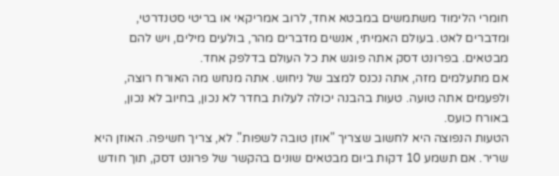חומרי הלימוד משתמשים במבטא אחד, לרוב אמריקאי או בריטי סטנדרטי, ומדברים לאט. בעולם האמיתי, אנשים מדברים מהר, בולעים מילים, ויש להם מבטאים. בפרונט דסק אתה פוגש את כל העולם בדלפק אחד.
אם מתעלמים מזה, אתה נכנס למצב של ניחוש. אתה מנחש מה האורח רוצה, ולפעמים אתה טועה. טעות בהבנה יכולה לעלות בחדר לא נכון, בחיוב לא נכון, באורח כועס.
הטעות הנפוצה היא לחשוב שצריך "אוזן טובה לשפות". לא, צריך חשיפה. האוזן היא שריר. אם תשמע 10 דקות ביום מבטאים שונים בהקשר של פרונט דסק, תוך חודש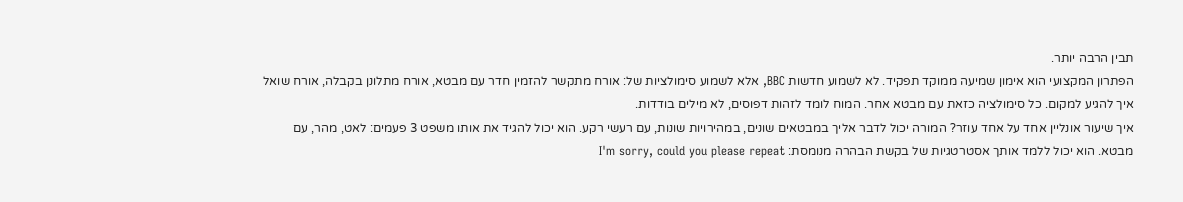תבין הרבה יותר.
הפתרון המקצועי הוא אימון שמיעה ממוקד תפקיד. לא לשמוע חדשות BBC, אלא לשמוע סימולציות של: אורח מתקשר להזמין חדר עם מבטא, אורח מתלונן בקבלה, אורח שואל איך להגיע למקום. כל סימולציה כזאת עם מבטא אחר. המוח לומד לזהות דפוסים, לא מילים בודדות.
איך שיעור אונליין אחד על אחד עוזר? המורה יכול לדבר אליך במבטאים שונים, במהירויות שונות, עם רעשי רקע. הוא יכול להגיד את אותו משפט 3 פעמים: לאט, מהר, עם מבטא. הוא יכול ללמד אותך אסטרטגיות של בקשת הבהרה מנומסת: I'm sorry, could you please repeat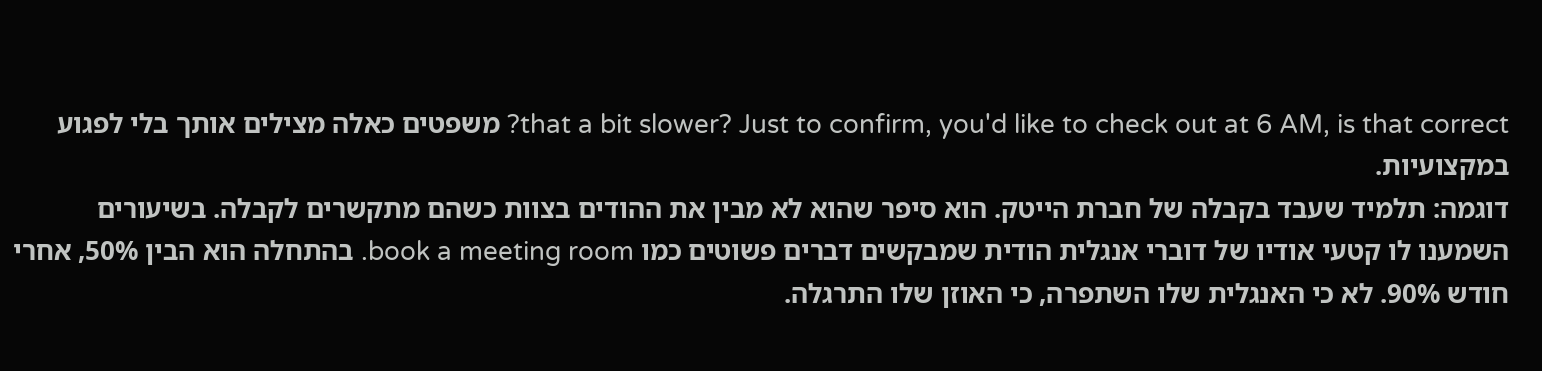that a bit slower? Just to confirm, you'd like to check out at 6 AM, is that correct? משפטים כאלה מצילים אותך בלי לפגוע במקצועיות.
דוגמה: תלמיד שעבד בקבלה של חברת הייטק. הוא סיפר שהוא לא מבין את ההודים בצוות כשהם מתקשרים לקבלה. בשיעורים השמענו לו קטעי אודיו של דוברי אנגלית הודית שמבקשים דברים פשוטים כמו book a meeting room. בהתחלה הוא הבין 50%, אחרי חודש 90%. לא כי האנגלית שלו השתפרה, כי האוזן שלו התרגלה.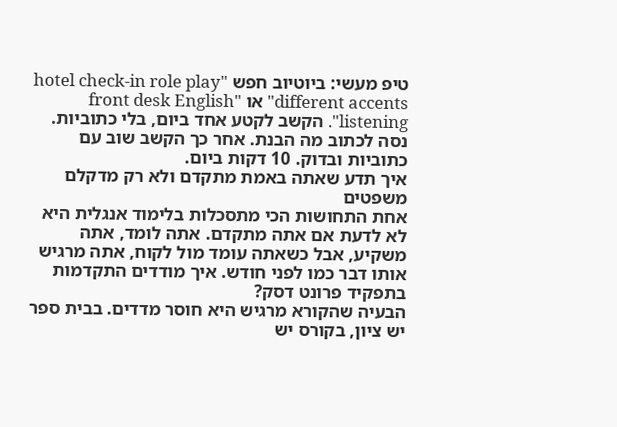טיפ מעשי: ביוטיוב חפש "hotel check-in role play different accents" או "front desk English listening". הקשב לקטע אחד ביום, בלי כתוביות. נסה לכתוב מה הבנת. אחר כך הקשב שוב עם כתוביות ובדוק. 10 דקות ביום.
איך תדע שאתה באמת מתקדם ולא רק מדקלם משפטים
אחת התחושות הכי מתסכלות בלימוד אנגלית היא לא לדעת אם אתה מתקדם. אתה לומד, אתה משקיע, אבל כשאתה עומד מול לקוח, אתה מרגיש אותו דבר כמו לפני חודש. איך מודדים התקדמות בתפקיד פרונט דסק?
הבעיה שהקורא מרגיש היא חוסר מדדים. בבית ספר יש ציון, בקורס יש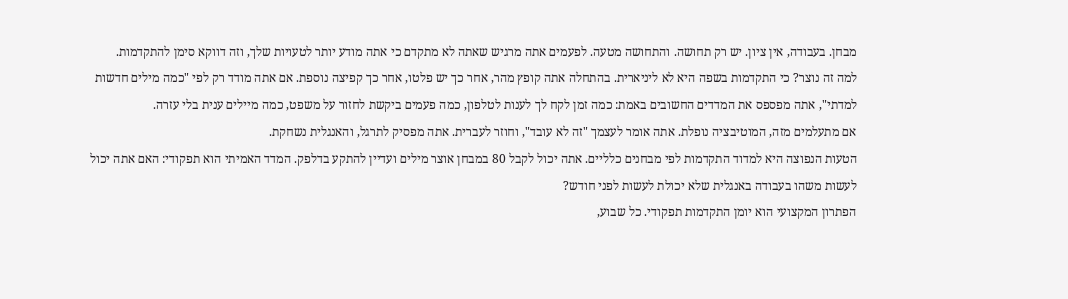מבחן. בעבודה, אין ציון. יש רק תחושה. והתחושה מטעה. לפעמים אתה מרגיש שאתה לא מתקדם כי אתה מודע יותר לטעויות שלך, וזה דווקא סימן להתקדמות.
למה זה נוצר? כי התקדמות בשפה היא לא ליניארית. בהתחלה אתה קופץ מהר, אחר כך יש פלטו, אחר כך קפיצה נוספת. אם אתה מודד רק לפי "כמה מילים חדשות למדתי", אתה מפספס את המדדים החשובים באמת: כמה זמן לקח לך לענות לטלפון, כמה פעמים ביקשת לחזור על משפט, כמה מיילים ענית בלי עזרה.
אם מתעלמים מזה, המוטיבציה נופלת. אתה אומר לעצמך "זה לא עובד", וחוזר לעברית. אתה מפסיק לתרגל, והאנגלית נשחקת.
הטעות הנפוצה היא למדוד התקדמות לפי מבחנים כלליים. אתה יכול לקבל 80 במבחן אוצר מילים ועדיין להתקע בדלפק. המדד האמיתי הוא תפקודי: האם אתה יכול לעשות משהו בעבודה באנגלית שלא יכולת לעשות לפני חודש?
הפתרון המקצועי הוא יומן התקדמות תפקודי. כל שבוע,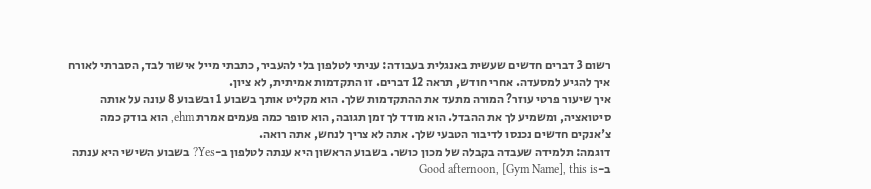רשום 3 דברים חדשים שעשית באנגלית בעבודה: עניתי לטלפון בלי להעביר, כתבתי מייל אישור לבד, הסברתי לאורח איך להגיע למסעדה. אחרי חודש, תראה 12 דברים. זו התקדמות אמיתית, לא ציון.
איך שיעור פרטי עוזר? המורה מתעד את ההתקדמות שלך. הוא מקליט אותך בשבוע 1 ובשבוע 8 עונה על אותה סיטואציה, ומשמיע לך את ההבדל. הוא מודד לך זמן תגובה, הוא סופר כמה פעמים אמרת ehm, הוא בודק כמה צ'אנקים חדשים נכנסו לדיבור הטבעי שלך. אתה לא צריך לנחש, אתה רואה.
דוגמה: תלמידה שעבדה בקבלה של מכון כושר. בשבוע הראשון היא ענתה לטלפון ב-Yes? בשבוע השישי היא ענתה ב-Good afternoon, [Gym Name], this is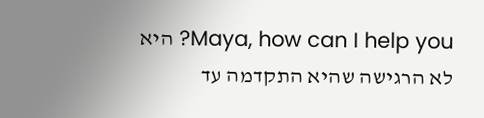Maya, how can I help you? היא לא הרגישה שהיא התקדמה עד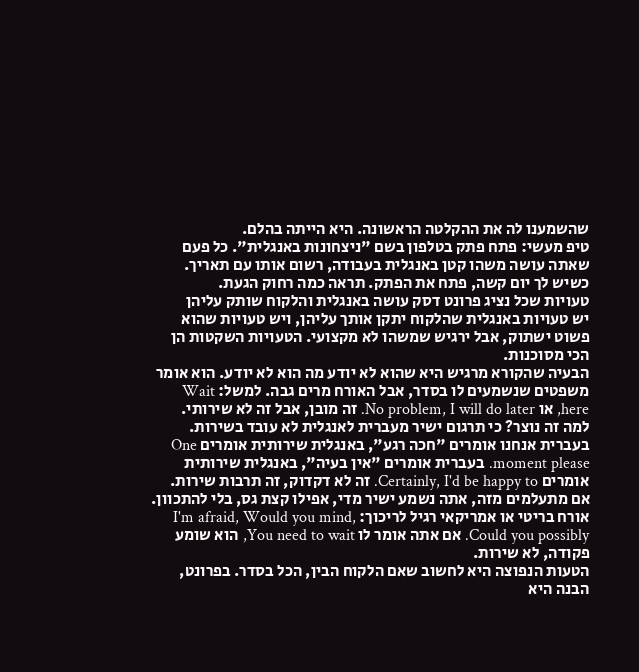שהשמענו לה את ההקלטה הראשונה. היא הייתה בהלם.
טיפ מעשי: פתח פתק בטלפון בשם "ניצחונות באנגלית". כל פעם שאתה עושה משהו קטן באנגלית בעבודה, רשום אותו עם תאריך. כשיש לך יום קשה, פתח את הפתק. תראה כמה רחוק הגעת.
טעויות שכל נציג פרונט דסק עושה באנגלית והלקוח שותק עליהן
יש טעויות באנגלית שהלקוח יתקן אותך עליהן, ויש טעויות שהוא פשוט ישתוק, אבל ירגיש שמשהו לא מקצועי. הטעויות השקטות הן הכי מסוכנות.
הבעיה שהקורא מרגיש היא שהוא לא יודע מה הוא לא יודע. הוא אומר משפטים שנשמעים לו בסדר, אבל האורח מרים גבה. למשל: Wait here, או No problem, I will do later. זה מובן, אבל זה לא שירותי.
למה זה נוצר? כי תרגום ישיר מעברית לאנגלית לא עובד בשירות. בעברית אנחנו אומרים "חכה רגע", באנגלית שירותית אומרים One moment please. בעברית אומרים "אין בעיה", באנגלית שירותית אומרים Certainly, I'd be happy to. זה לא דקדוק, זה תרבות שירות.
אם מתעלמים מזה, אתה נשמע ישיר מדי, אפילו קצת גס, בלי להתכוון. אורח בריטי או אמריקאי רגיל לריכוך: I'm afraid, Would you mind, Could you possibly. אם אתה אומר לו You need to wait, הוא שומע פקודה, לא שירות.
הטעות הנפוצה היא לחשוב שאם הלקוח הבין, הכל בסדר. בפרונט, הבנה היא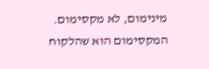מינימום, לא מקסימום. המקסימום הוא שהלקוח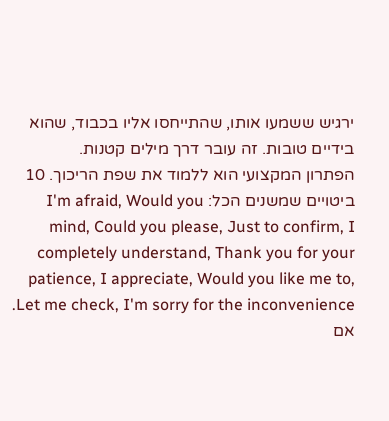ירגיש ששמעו אותו, שהתייחסו אליו בכבוד, שהוא בידיים טובות. זה עובר דרך מילים קטנות.
הפתרון המקצועי הוא ללמוד את שפת הריכוך. 10 ביטויים שמשנים הכל: I'm afraid, Would you mind, Could you please, Just to confirm, I completely understand, Thank you for your patience, I appreciate, Would you like me to, Let me check, I'm sorry for the inconvenience. אם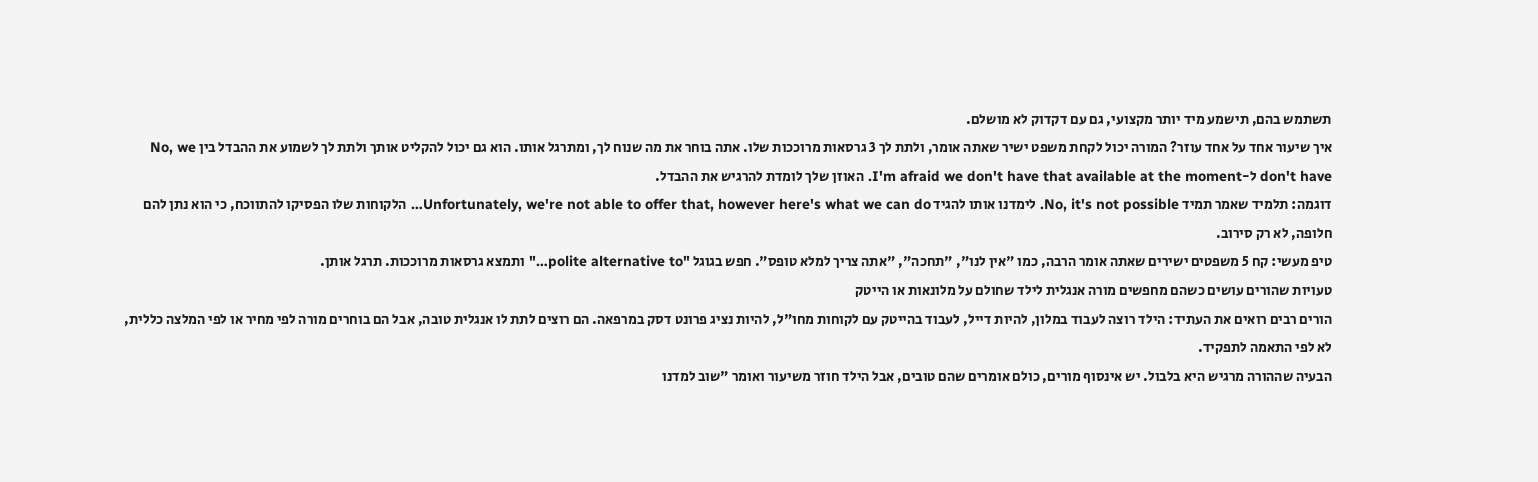תשתמש בהם, תישמע מיד יותר מקצועי, גם עם דקדוק לא מושלם.
איך שיעור אחד על אחד עוזר? המורה יכול לקחת משפט ישיר שאתה אומר, ולתת לך 3 גרסאות מרוככות שלו. אתה בוחר את מה שנוח לך, ומתרגל אותו. הוא גם יכול להקליט אותך ולתת לך לשמוע את ההבדל בין No, we don't have ל-I'm afraid we don't have that available at the moment. האוזן שלך לומדת להרגיש את ההבדל.
דוגמה: תלמיד שאמר תמיד No, it's not possible. לימדנו אותו להגיד Unfortunately, we're not able to offer that, however here's what we can do… הלקוחות שלו הפסיקו להתווכח, כי הוא נתן להם חלופה, לא רק סירוב.
טיפ מעשי: קח 5 משפטים ישירים שאתה אומר הרבה, כמו "אין לנו", "תחכה", "אתה צריך למלא טופס". חפש בגוגל "polite alternative to…" ותמצא גרסאות מרוככות. תרגל אותן.
טעויות שהורים עושים כשהם מחפשים מורה אנגלית לילד שחולם על מלונאות או הייטק
הורים רבים רואים את העתיד: הילד רוצה לעבוד במלון, להיות דייל, לעבוד בהייטק עם לקוחות מחו"ל, להיות נציג פרונט דסק במרפאה. הם רוצים לתת לו אנגלית טובה, אבל הם בוחרים מורה לפי מחיר או לפי המלצה כללית, לא לפי התאמה לתפקיד.
הבעיה שההורה מרגיש היא בלבול. יש אינסוף מורים, כולם אומרים שהם טובים, אבל הילד חוזר משיעור ואומר "שוב למדנו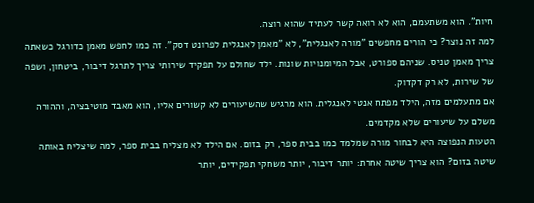חיות". הוא משתעמם, הוא לא רואה קשר לעתיד שהוא רוצה.
למה זה נוצר? כי הורים מחפשים "מורה לאנגלית", לא "מאמן לאנגלית לפרונט דסק". זה כמו לחפש מאמן כדורגל כשאתה צריך מאמן טניס. שניהם ספורט, אבל המיומנויות שונות. ילד שחולם על תפקיד שירותי צריך לתרגל דיבור, ביטחון, ושפה של שירות, לא רק דקדוק.
אם מתעלמים מזה, הילד מפתח אנטי לאנגלית. הוא מרגיש שהשיעורים לא קשורים אליו, הוא מאבד מוטיבציה, וההורה משלם על שיעורים שלא מקדמים.
הטעות הנפוצה היא לבחור מורה שמלמד כמו בבית ספר, רק בזום. אם הילד לא מצליח בבית ספר, למה שיצליח באותה שיטה בזום? הוא צריך שיטה אחרת: יותר דיבור, יותר משחקי תפקידים, יותר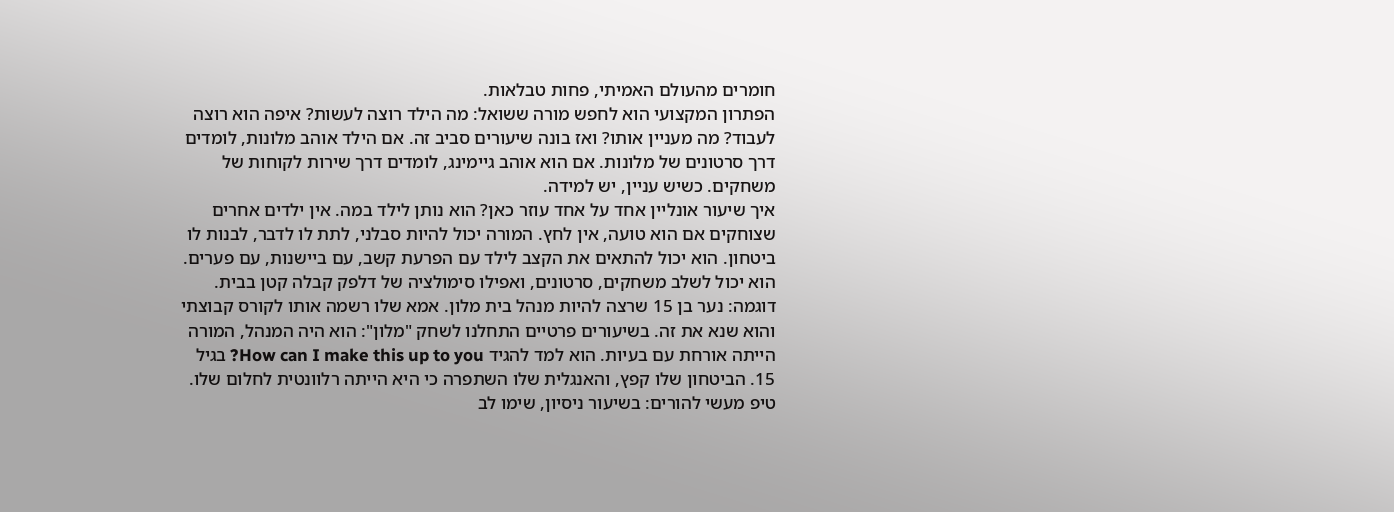חומרים מהעולם האמיתי, פחות טבלאות.
הפתרון המקצועי הוא לחפש מורה ששואל: מה הילד רוצה לעשות? איפה הוא רוצה לעבוד? מה מעניין אותו? ואז בונה שיעורים סביב זה. אם הילד אוהב מלונות, לומדים דרך סרטונים של מלונות. אם הוא אוהב גיימינג, לומדים דרך שירות לקוחות של משחקים. כשיש עניין, יש למידה.
איך שיעור אונליין אחד על אחד עוזר כאן? הוא נותן לילד במה. אין ילדים אחרים שצוחקים אם הוא טועה, אין לחץ. המורה יכול להיות סבלני, לתת לו לדבר, לבנות לו ביטחון. הוא יכול להתאים את הקצב לילד עם הפרעת קשב, עם ביישנות, עם פערים. הוא יכול לשלב משחקים, סרטונים, ואפילו סימולציה של דלפק קבלה קטן בבית.
דוגמה: נער בן 15 שרצה להיות מנהל בית מלון. אמא שלו רשמה אותו לקורס קבוצתי והוא שנא את זה. בשיעורים פרטיים התחלנו לשחק "מלון": הוא היה המנהל, המורה הייתה אורחת עם בעיות. הוא למד להגיד How can I make this up to you? בגיל 15. הביטחון שלו קפץ, והאנגלית שלו השתפרה כי היא הייתה רלוונטית לחלום שלו.
טיפ מעשי להורים: בשיעור ניסיון, שימו לב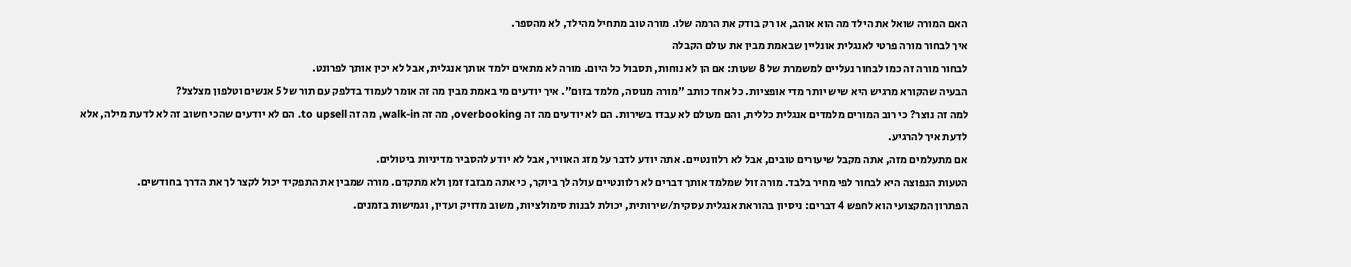האם המורה שואל את הילד מה הוא אוהב, או רק בודק את הרמה שלו. מורה טוב מתחיל מהילד, לא מהספר.
איך לבחור מורה פרטי לאנגלית אונליין שבאמת מבין את עולם הקבלה
לבחור מורה זה כמו לבחור נעליים למשמרת של 8 שעות: אם הן לא נוחות, תסבול כל היום. מורה לא מתאים ילמד אותך אנגלית, אבל לא יכין אותך לפרונט.
הבעיה שהקורא מרגיש היא שיש יותר מדי אופציות. כל אחד כותב "מורה מנוסה, מלמד בזום". איך יודעים מי באמת מבין מה זה אומר לעמוד בדלפק עם תור של 5 אנשים וטלפון מצלצל?
למה זה נוצר? כי רוב המורים מלמדים אנגלית כללית, והם מעולם לא עבדו בשירות. הם לא יודעים מה זה overbooking, מה זה walk-in, מה זה to upsell. הם לא יודעים שהכי חשוב זה לא לדעת מילה, אלא לדעת איך להרגיע.
אם מתעלמים מזה, אתה מקבל שיעורים טובים, אבל לא רלוונטיים. אתה יודע לדבר על מזג האוויר, אבל לא יודע להסביר מדיניות ביטולים.
הטעות הנפוצה היא לבחור לפי מחיר בלבד. מורה זול שמלמד אותך דברים לא רלוונטיים עולה לך ביוקר, כי אתה מבזבז זמן ולא מתקדם. מורה שמבין את התפקיד יכול לקצר לך את הדרך בחודשים.
הפתרון המקצועי הוא לחפש 4 דברים: ניסיון בהוראת אנגלית עסקית/שירותית, יכולת לבנות סימולציות, משוב מדויק ועדין, וגמישות בזמנים.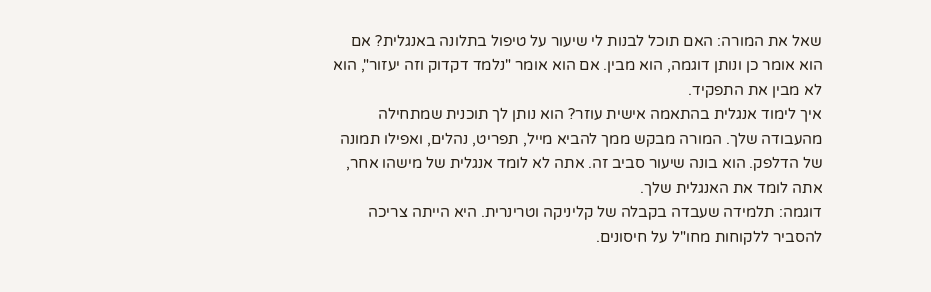שאל את המורה: האם תוכל לבנות לי שיעור על טיפול בתלונה באנגלית? אם הוא אומר כן ונותן דוגמה, הוא מבין. אם הוא אומר "נלמד דקדוק וזה יעזור", הוא לא מבין את התפקיד.
איך לימוד אנגלית בהתאמה אישית עוזר? הוא נותן לך תוכנית שמתחילה מהעבודה שלך. המורה מבקש ממך להביא מייל, תפריט, נהלים, ואפילו תמונה של הדלפק. הוא בונה שיעור סביב זה. אתה לא לומד אנגלית של מישהו אחר, אתה לומד את האנגלית שלך.
דוגמה: תלמידה שעבדה בקבלה של קליניקה וטרינרית. היא הייתה צריכה להסביר ללקוחות מחו"ל על חיסונים.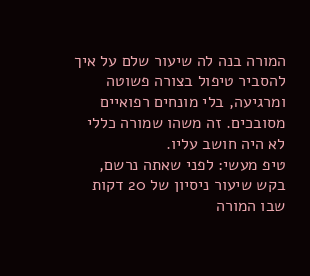המורה בנה לה שיעור שלם על איך להסביר טיפול בצורה פשוטה ומרגיעה, בלי מונחים רפואיים מסובכים. זה משהו שמורה כללי לא היה חושב עליו.
טיפ מעשי: לפני שאתה נרשם, בקש שיעור ניסיון של 20 דקות שבו המורה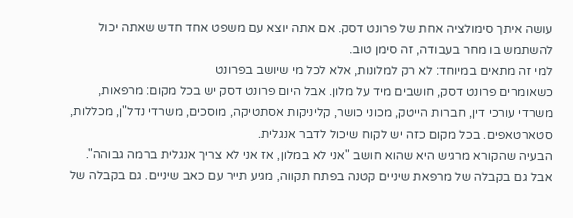עושה איתך סימולציה אחת של פרונט דסק. אם אתה יוצא עם משפט אחד חדש שאתה יכול להשתמש בו מחר בעבודה, זה סימן טוב.
למי זה מתאים במיוחד: לא רק למלונות, אלא לכל מי שיושב בפרונט
כשאומרים פרונט דסק, חושבים מיד על מלון. אבל היום פרונט דסק יש בכל מקום: מרפאות, משרדי עורכי דין, חברות הייטק, מכוני כושר, קליניקות אסתטיקה, מוסכים, משרדי נדל"ן, מכללות, סטארטאפים. בכל מקום כזה יש לקוח שיכול לדבר אנגלית.
הבעיה שהקורא מרגיש היא שהוא חושב "אני לא במלון, אז אני לא צריך אנגלית ברמה גבוהה". אבל גם בקבלה של מרפאת שיניים קטנה בפתח תקווה, מגיע תייר עם כאב שיניים. גם בקבלה של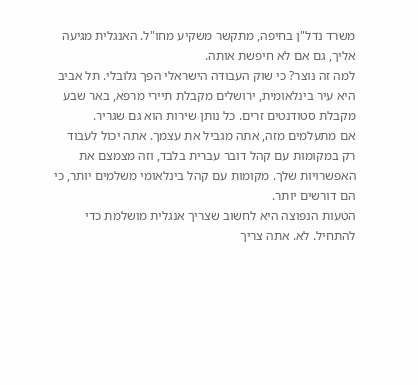משרד נדל"ן בחיפה, מתקשר משקיע מחו"ל. האנגלית מגיעה אליך, גם אם לא חיפשת אותה.
למה זה נוצר? כי שוק העבודה הישראלי הפך גלובלי. תל אביב היא עיר בינלאומית, ירושלים מקבלת תיירי מרפא, באר שבע מקבלת סטודנטים זרים. כל נותן שירות הוא גם שגריר.
אם מתעלמים מזה, אתה מגביל את עצמך. אתה יכול לעבוד רק במקומות עם קהל דובר עברית בלבד, וזה מצמצם את האפשרויות שלך. מקומות עם קהל בינלאומי משלמים יותר, כי הם דורשים יותר.
הטעות הנפוצה היא לחשוב שצריך אנגלית מושלמת כדי להתחיל. לא. אתה צריך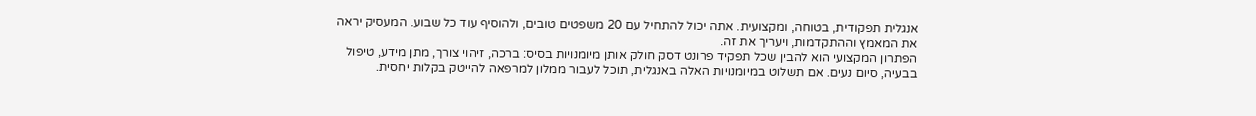אנגלית תפקודית, בטוחה, ומקצועית. אתה יכול להתחיל עם 20 משפטים טובים, ולהוסיף עוד כל שבוע. המעסיק יראה את המאמץ וההתקדמות, ויעריך את זה.
הפתרון המקצועי הוא להבין שכל תפקיד פרונט דסק חולק אותן מיומנויות בסיס: ברכה, זיהוי צורך, מתן מידע, טיפול בבעיה, סיום נעים. אם תשלוט במיומנויות האלה באנגלית, תוכל לעבור ממלון למרפאה להייטק בקלות יחסית.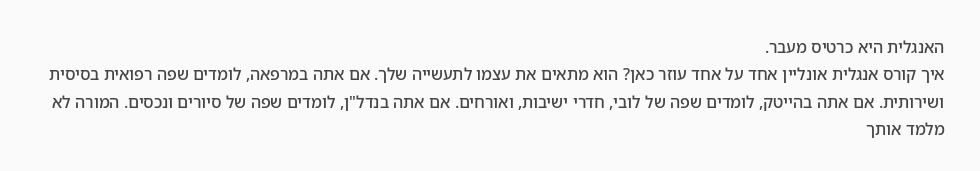האנגלית היא כרטיס מעבר.
איך קורס אנגלית אונליין אחד על אחד עוזר כאן? הוא מתאים את עצמו לתעשייה שלך. אם אתה במרפאה, לומדים שפה רפואית בסיסית ושירותית. אם אתה בהייטק, לומדים שפה של לובי, חדרי ישיבות, ואורחים. אם אתה בנדל"ן, לומדים שפה של סיורים ונכסים. המורה לא מלמד אותך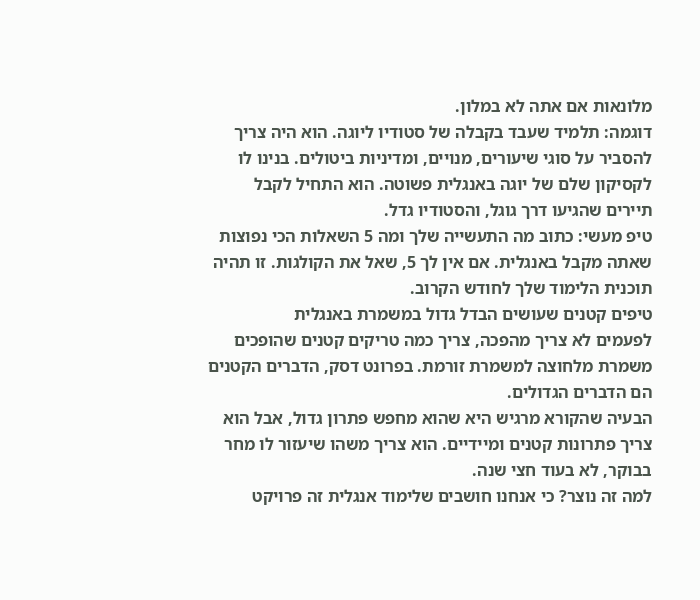מלונאות אם אתה לא במלון.
דוגמה: תלמיד שעבד בקבלה של סטודיו ליוגה. הוא היה צריך להסביר על סוגי שיעורים, מנויים, ומדיניות ביטולים. בנינו לו לקסיקון שלם של יוגה באנגלית פשוטה. הוא התחיל לקבל תיירים שהגיעו דרך גוגל, והסטודיו גדל.
טיפ מעשי: כתוב מה התעשייה שלך ומה 5 השאלות הכי נפוצות שאתה מקבל באנגלית. אם אין לך 5, שאל את הקולגות. זו תהיה תוכנית הלימוד שלך לחודש הקרוב.
טיפים קטנים שעושים הבדל גדול במשמרת באנגלית
לפעמים לא צריך מהפכה, צריך כמה טריקים קטנים שהופכים משמרת מלחוצה למשמרת זורמת. בפרונט דסק, הדברים הקטנים הם הדברים הגדולים.
הבעיה שהקורא מרגיש היא שהוא מחפש פתרון גדול, אבל הוא צריך פתרונות קטנים ומיידיים. הוא צריך משהו שיעזור לו מחר בבוקר, לא בעוד חצי שנה.
למה זה נוצר? כי אנחנו חושבים שלימוד אנגלית זה פרויקט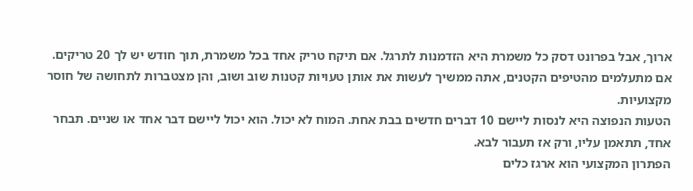ארוך, אבל בפרונט דסק כל משמרת היא הזדמנות לתרגל. אם תיקח טריק אחד בכל משמרת, תוך חודש יש לך 20 טריקים.
אם מתעלמים מהטיפים הקטנים, אתה ממשיך לעשות את אותן טעויות קטנות שוב ושוב, והן מצטברות לתחושה של חוסר מקצועיות.
הטעות הנפוצה היא לנסות ליישם 10 דברים חדשים בבת אחת. המוח לא יכול. הוא יכול ליישם דבר אחד או שניים. תבחר אחד, תתאמן עליו, ורק אז תעבור לבא.
הפתרון המקצועי הוא ארגז כלים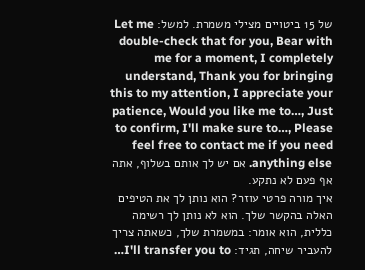של 15 ביטויים מצילי משמרת. למשל: Let me double-check that for you, Bear with me for a moment, I completely understand, Thank you for bringing this to my attention, I appreciate your patience, Would you like me to…, Just to confirm, I'll make sure to…, Please feel free to contact me if you need anything else. אם יש לך אותם בשלוף, אתה אף פעם לא נתקע.
איך מורה פרטי עוזר? הוא נותן לך את הטיפים האלה בהקשר שלך. הוא לא נותן לך רשימה כללית, הוא אומר: במשמרת שלך, כשאתה צריך להעביר שיחה, תגיד: I'll transfer you to…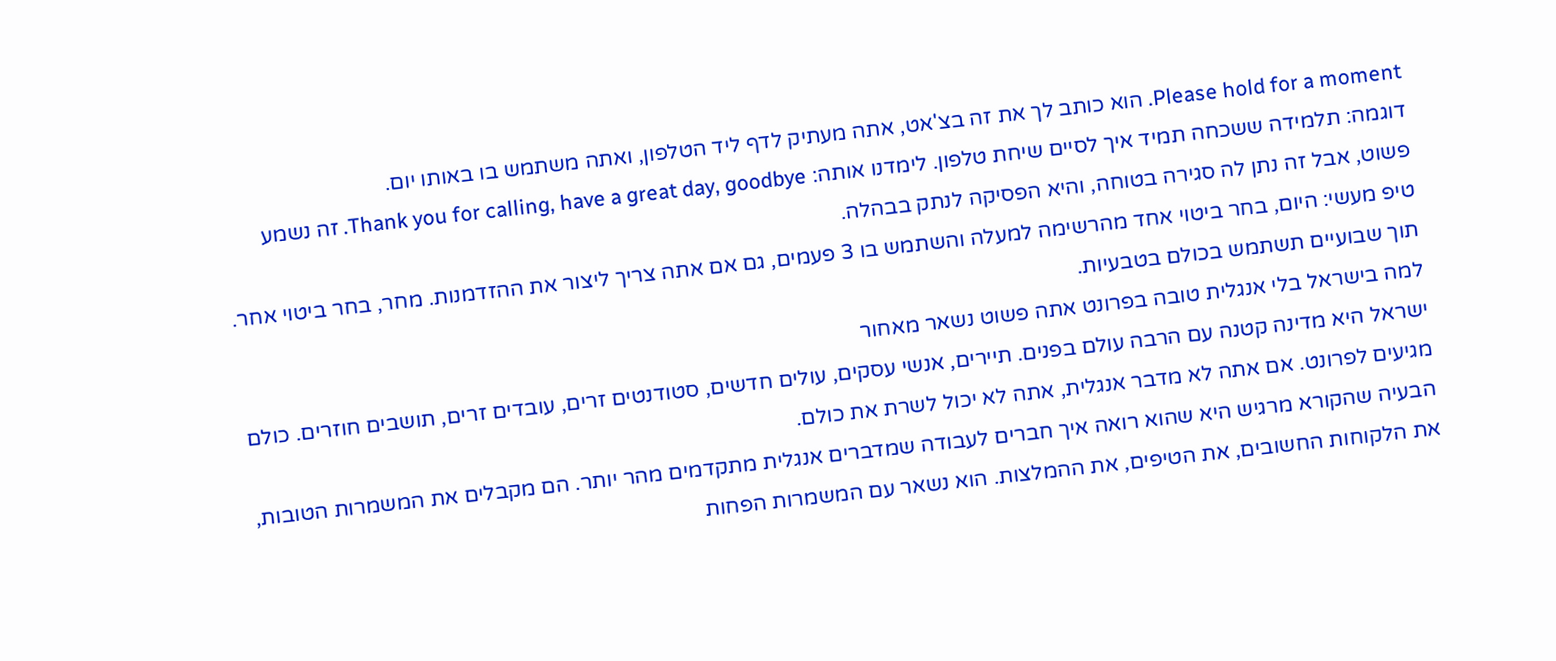Please hold for a moment. הוא כותב לך את זה בצ'אט, אתה מעתיק לדף ליד הטלפון, ואתה משתמש בו באותו יום.
דוגמה: תלמידה ששכחה תמיד איך לסיים שיחת טלפון. לימדנו אותה: Thank you for calling, have a great day, goodbye. זה נשמע פשוט, אבל זה נתן לה סגירה בטוחה, והיא הפסיקה לנתק בבהלה.
טיפ מעשי: היום, בחר ביטוי אחד מהרשימה למעלה והשתמש בו 3 פעמים, גם אם אתה צריך ליצור את ההזדמנות. מחר, בחר ביטוי אחר. תוך שבועיים תשתמש בכולם בטבעיות.
למה בישראל בלי אנגלית טובה בפרונט אתה פשוט נשאר מאחור
ישראל היא מדינה קטנה עם הרבה עולם בפנים. תיירים, אנשי עסקים, עולים חדשים, סטודנטים זרים, עובדים זרים, תושבים חוזרים. כולם מגיעים לפרונט. אם אתה לא מדבר אנגלית, אתה לא יכול לשרת את כולם.
הבעיה שהקורא מרגיש היא שהוא רואה איך חברים לעבודה שמדברים אנגלית מתקדמים מהר יותר. הם מקבלים את המשמרות הטובות, את הלקוחות החשובים, את הטיפים, את ההמלצות. הוא נשאר עם המשמרות הפחות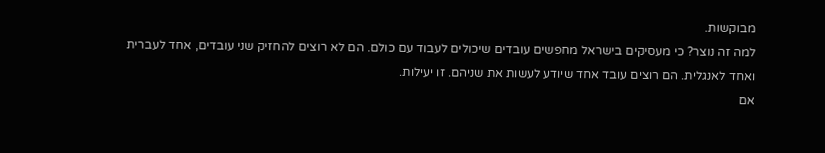מבוקשות.
למה זה נוצר? כי מעסיקים בישראל מחפשים עובדים שיכולים לעבוד עם כולם. הם לא רוצים להחזיק שני עובדים, אחד לעברית ואחד לאנגלית. הם רוצים עובד אחד שיודע לעשות את שניהם. זו יעילות.
אם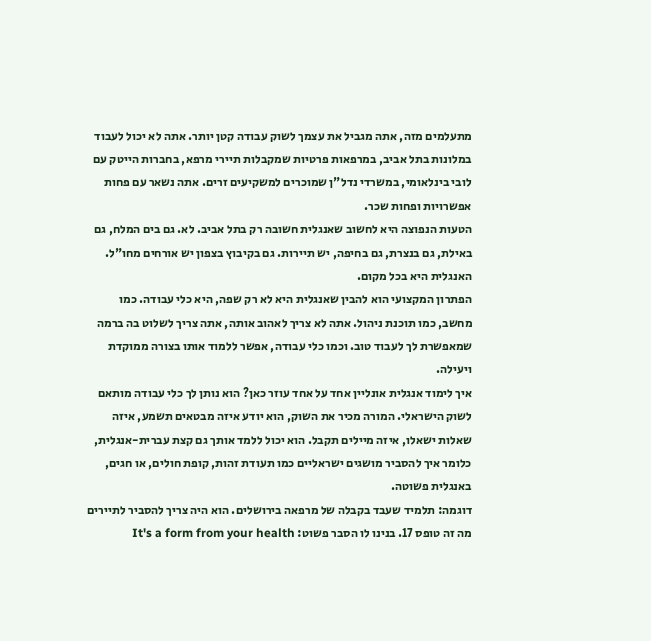מתעלמים מזה, אתה מגביל את עצמך לשוק עבודה קטן יותר. אתה לא יכול לעבוד במלונות בתל אביב, במרפאות פרטיות שמקבלות תיירי מרפא, בחברות הייטק עם לובי בינלאומי, במשרדי נדל"ן שמוכרים למשקיעים זרים. אתה נשאר עם פחות אפשרויות ופחות שכר.
הטעות הנפוצה היא לחשוב שאנגלית חשובה רק בתל אביב. לא. גם בים המלח, גם באילת, גם בנצרת, גם בחיפה, יש תיירות. גם בקיבוץ בצפון יש אורחים מחו"ל. האנגלית היא בכל מקום.
הפתרון המקצועי הוא להבין שאנגלית היא לא רק שפה, היא כלי עבודה. כמו מחשב, כמו תוכנת ניהול. אתה לא צריך לאהוב אותה, אתה צריך לשלוט בה ברמה שמאפשרת לך לעבוד טוב. וכמו כלי עבודה, אפשר ללמוד אותו בצורה ממוקדת ויעילה.
איך לימוד אנגלית אונליין אחד על אחד עוזר כאן? הוא נותן לך כלי עבודה מותאם לשוק הישראלי. המורה מכיר את השוק, הוא יודע איזה מבטאים תשמע, איזה שאלות ישאלו, איזה מיילים תקבל. הוא יכול ללמד אותך גם קצת עברית-אנגלית, כלומר איך להסביר מושגים ישראליים כמו תעודת זהות, קופת חולים, או חגים, באנגלית פשוטה.
דוגמה: תלמיד שעבד בקבלה של מרפאה בירושלים. הוא היה צריך להסביר לתיירים מה זה טופס 17. בנינו לו הסבר פשוט: It's a form from your health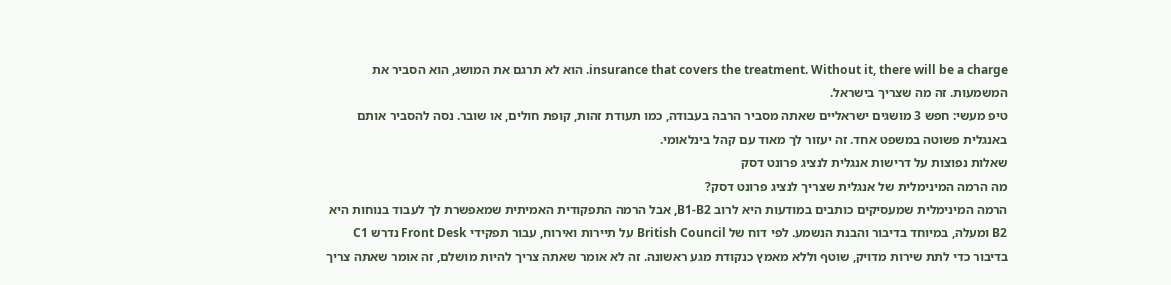insurance that covers the treatment. Without it, there will be a charge. הוא לא תרגם את המושג, הוא הסביר את המשמעות. זה מה שצריך בישראל.
טיפ מעשי: חפש 3 מושגים ישראליים שאתה מסביר הרבה בעבודה, כמו תעודת זהות, קופת חולים, או שובר. נסה להסביר אותם באנגלית פשוטה במשפט אחד. זה יעזור לך מאוד עם קהל בינלאומי.
שאלות נפוצות על דרישות אנגלית לנציג פרונט דסק
מה הרמה המינימלית של אנגלית שצריך לנציג פרונט דסק?
הרמה המינימלית שמעסיקים כותבים במודעות היא לרוב B1-B2, אבל הרמה התפקודית האמיתית שמאפשרת לך לעבוד בנוחות היא B2 ומעלה, במיוחד בדיבור והבנת הנשמע. לפי דוח של British Council על תיירות ואירוח, עבור תפקידי Front Desk נדרש C1 בדיבור כדי לתת שירות מדויק, שוטף וללא מאמץ כנקודת מגע ראשונה. זה לא אומר שאתה צריך להיות מושלם, זה אומר שאתה צריך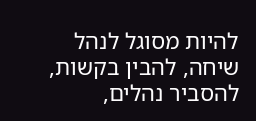להיות מסוגל לנהל שיחה, להבין בקשות, להסביר נהלים,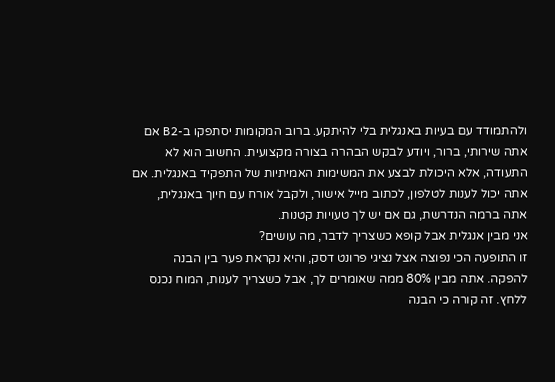ולהתמודד עם בעיות באנגלית בלי להיתקע. ברוב המקומות יסתפקו ב-B2 אם אתה שירותי, ברור, ויודע לבקש הבהרה בצורה מקצועית. החשוב הוא לא התעודה, אלא היכולת לבצע את המשימות האמיתיות של התפקיד באנגלית. אם אתה יכול לענות לטלפון, לכתוב מייל אישור, ולקבל אורח עם חיוך באנגלית, אתה ברמה הנדרשת, גם אם יש לך טעויות קטנות.
אני מבין אנגלית אבל קופא כשצריך לדבר, מה עושים?
זו התופעה הכי נפוצה אצל נציגי פרונט דסק, והיא נקראת פער בין הבנה להפקה. אתה מבין 80% ממה שאומרים לך, אבל כשצריך לענות, המוח נכנס ללחץ. זה קורה כי הבנה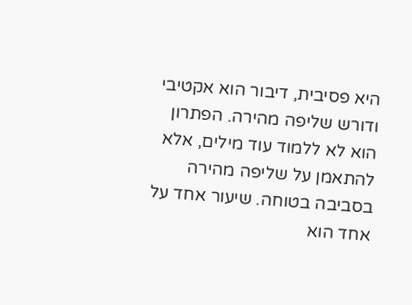היא פסיבית, דיבור הוא אקטיבי ודורש שליפה מהירה. הפתרון הוא לא ללמוד עוד מילים, אלא להתאמן על שליפה מהירה בסביבה בטוחה. שיעור אחד על אחד הוא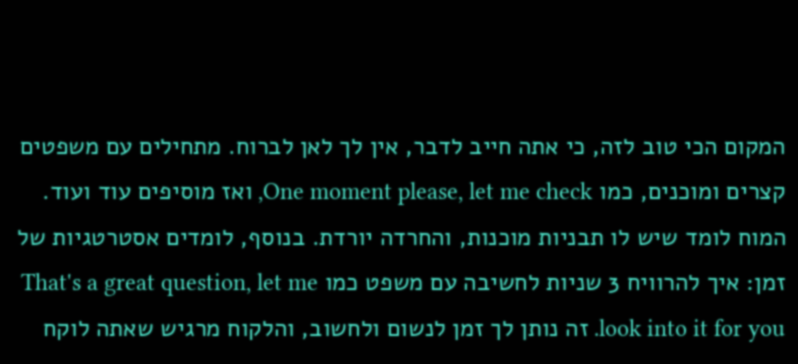המקום הכי טוב לזה, כי אתה חייב לדבר, אין לך לאן לברוח. מתחילים עם משפטים קצרים ומוכנים, כמו One moment please, let me check, ואז מוסיפים עוד ועוד. המוח לומד שיש לו תבניות מוכנות, והחרדה יורדת. בנוסף, לומדים אסטרטגיות של זמן: איך להרוויח 3 שניות לחשיבה עם משפט כמו That's a great question, let me look into it for you. זה נותן לך זמן לנשום ולחשוב, והלקוח מרגיש שאתה לוקח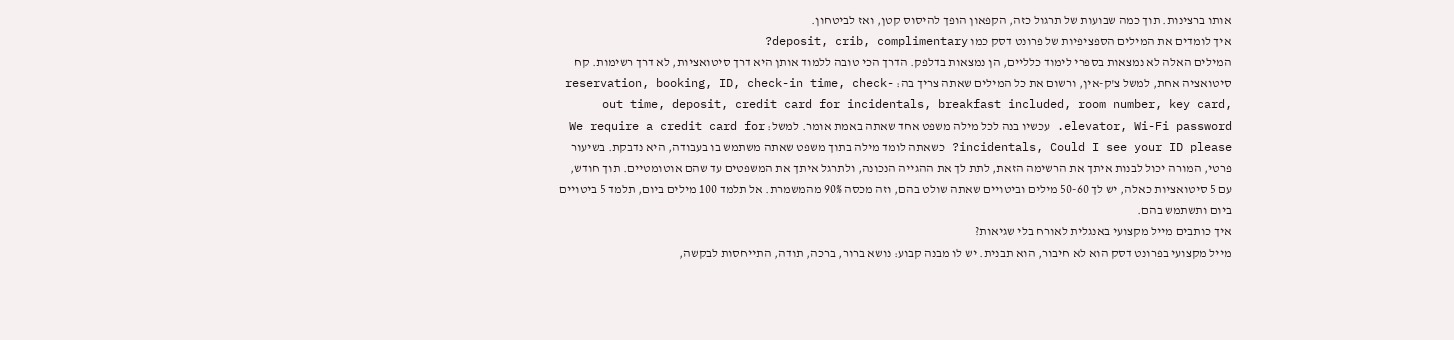אותו ברצינות. תוך כמה שבועות של תרגול כזה, הקפאון הופך להיסוס קטן, ואז לביטחון.
איך לומדים את המילים הספציפיות של פרונט דסק כמו deposit, crib, complimentary?
המילים האלה לא נמצאות בספרי לימוד כלליים, הן נמצאות בדלפק. הדרך הכי טובה ללמוד אותן היא דרך סיטואציות, לא דרך רשימות. קח סיטואציה אחת, למשל צ'ק-אין, ורשום את כל המילים שאתה צריך בה: reservation, booking, ID, check-in time, check-out time, deposit, credit card for incidentals, breakfast included, room number, key card, elevator, Wi-Fi password. עכשיו בנה לכל מילה משפט אחד שאתה באמת אומר. למשל: We require a credit card for incidentals, Could I see your ID please? כשאתה לומד מילה בתוך משפט שאתה משתמש בו בעבודה, היא נדבקת. בשיעור פרטי, המורה יכול לבנות איתך את הרשימה הזאת, לתת לך את ההגייה הנכונה, ולתרגל איתך את המשפטים עד שהם אוטומטיים. תוך חודש, עם 5 סיטואציות כאלה, יש לך 50-60 מילים וביטויים שאתה שולט בהם, וזה מכסה 90% מהמשמרת. אל תלמד 100 מילים ביום, תלמד 5 ביטויים ביום ותשתמש בהם.
איך כותבים מייל מקצועי באנגלית לאורח בלי שגיאות?
מייל מקצועי בפרונט דסק הוא לא חיבור, הוא תבנית. יש לו מבנה קבוע: נושא ברור, ברכה, תודה, התייחסות לבקשה,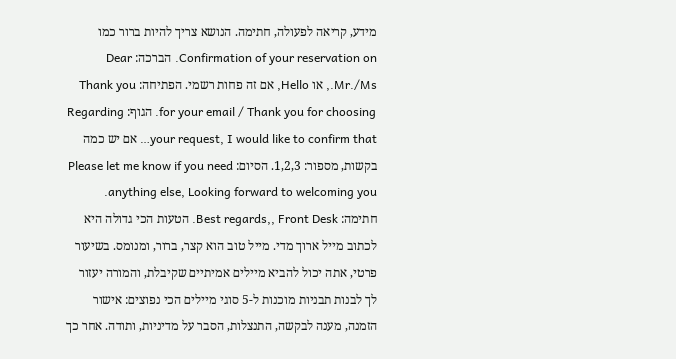מידע, קריאה לפעולה, חתימה. הנושא צריך להיות ברור כמו Confirmation of your reservation on. הברכה: Dear Mr./Ms., או Hello, אם זה פחות רשמי. הפתיחה: Thank you for your email / Thank you for choosing. הגוף: Regarding your request, I would like to confirm that… אם יש כמה בקשות, מספור: 1,2,3. הסיום: Please let me know if you need anything else, Looking forward to welcoming you. חתימה: Best regards,, Front Desk. הטעות הכי גדולה היא לכתוב מייל ארוך מדי. מייל טוב הוא קצר, ברור, ומנומס. בשיעור פרטי, אתה יכול להביא מיילים אמיתיים שקיבלת, והמורה יעזור לך לבנות תבניות מוכנות ל-5 סוגי מיילים הכי נפוצים: אישור הזמנה, מענה לבקשה, התנצלות, הסבר על מדיניות, ותודה. אחר כך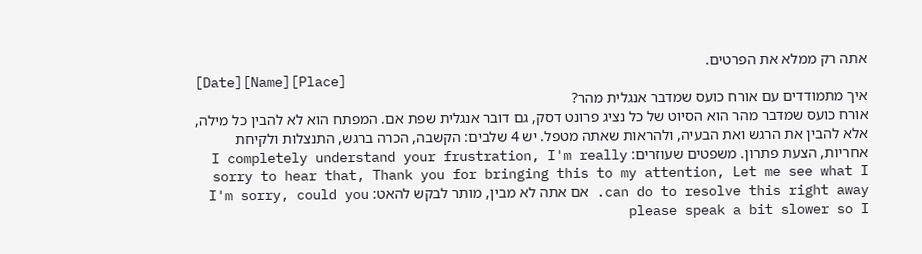אתה רק ממלא את הפרטים.
[Date][Name][Place]
איך מתמודדים עם אורח כועס שמדבר אנגלית מהר?
אורח כועס שמדבר מהר הוא הסיוט של כל נציג פרונט דסק, גם דובר אנגלית שפת אם. המפתח הוא לא להבין כל מילה, אלא להבין את הרגש ואת הבעיה, ולהראות שאתה מטפל. יש 4 שלבים: הקשבה, הכרה ברגש, התנצלות ולקיחת אחריות, הצעת פתרון. משפטים שעוזרים: I completely understand your frustration, I'm really sorry to hear that, Thank you for bringing this to my attention, Let me see what I can do to resolve this right away. אם אתה לא מבין, מותר לבקש להאט: I'm sorry, could you please speak a bit slower so I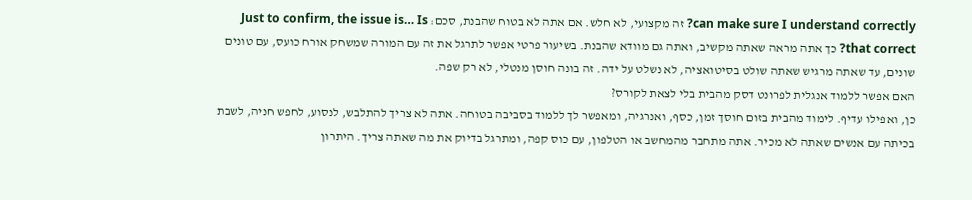can make sure I understand correctly? זה מקצועי, לא חלש. אם אתה לא בטוח שהבנת, סכם: Just to confirm, the issue is… Is that correct? כך אתה מראה שאתה מקשיב, ואתה גם מוודא שהבנת. בשיעור פרטי אפשר לתרגל את זה עם המורה שמשחק אורח כועס, עם טונים שונים, עד שאתה מרגיש שאתה שולט בסיטואציה, לא נשלט על ידה. זה בונה חוסן מנטלי, לא רק שפה.
האם אפשר ללמוד אנגלית לפרונט דסק מהבית בלי לצאת לקורס?
כן, ואפילו עדיף. לימוד מהבית בזום חוסך זמן, כסף, ואנרגיה, ומאפשר לך ללמוד בסביבה בטוחה. אתה לא צריך להתלבש, לנסוע, לחפש חניה, לשבת בכיתה עם אנשים שאתה לא מכיר. אתה מתחבר מהמחשב או הטלפון, עם כוס קפה, ומתרגל בדיוק את מה שאתה צריך. היתרון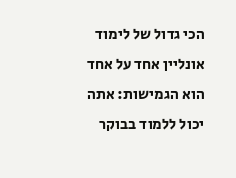הכי גדול של לימוד אונליין אחד על אחד הוא הגמישות: אתה יכול ללמוד בבוקר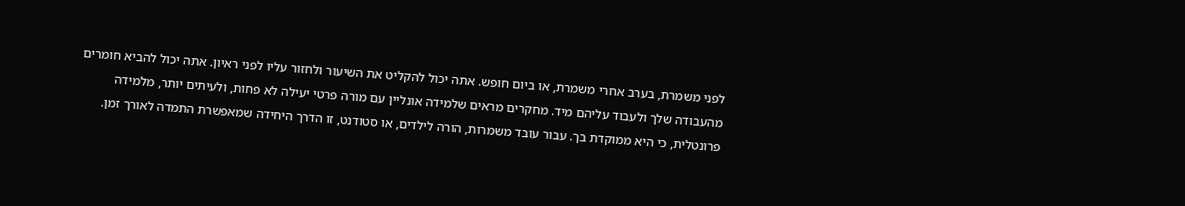לפני משמרת, בערב אחרי משמרת, או ביום חופש. אתה יכול להקליט את השיעור ולחזור עליו לפני ראיון. אתה יכול להביא חומרים מהעבודה שלך ולעבוד עליהם מיד. מחקרים מראים שלמידה אונליין עם מורה פרטי יעילה לא פחות, ולעיתים יותר, מלמידה פרונטלית, כי היא ממוקדת בך. עבור עובד משמרות, הורה לילדים, או סטודנט, זו הדרך היחידה שמאפשרת התמדה לאורך זמן.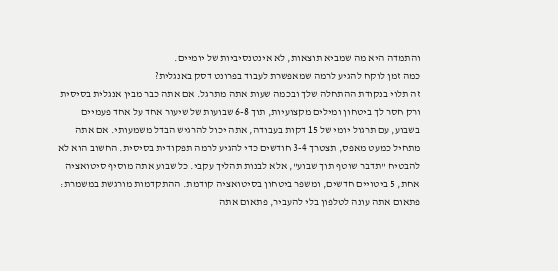והתמדה היא מה שמביא תוצאות, לא אינטנסיביות של יומיים.
כמה זמן לוקח להגיע לרמה שמאפשרת לעבוד בפרונט דסק באנגלית?
זה תלוי בנקודת ההתחלה שלך ובכמה שעות אתה מתרגל. אם אתה כבר מבין אנגלית בסיסית ורק חסר לך ביטחון ומילים מקצועיות, תוך 6-8 שבועות של שיעור אחד על אחד פעמיים בשבוע, עם תרגול יומי של 15 דקות בעבודה, אתה יכול להרגיש הבדל משמעותי. אם אתה מתחיל כמעט מאפס, תצטרך 3-4 חודשים כדי להגיע לרמה תפקודית בסיסית. החשוב הוא לא להבטיח "תדבר שוטף תוך שבוע", אלא לבנות תהליך עקבי. כל שבוע אתה מוסיף סיטואציה אחת, 5 ביטויים חדשים, ומשפר ביטחון בסיטואציה קודמת. ההתקדמות מורגשת במשמרת: פתאום אתה עונה לטלפון בלי להעביר, פתאום אתה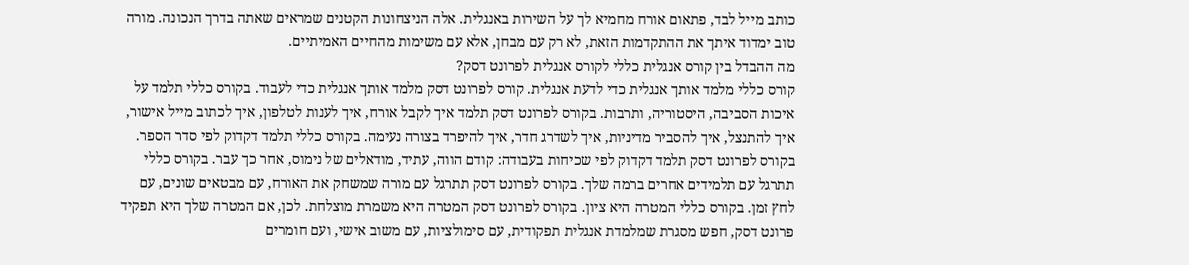כותב מייל לבד, פתאום אורח מחמיא לך על השירות באנגלית. אלה הניצחונות הקטנים שמראים שאתה בדרך הנכונה. מורה טוב ימדוד איתך את ההתקדמות הזאת, לא רק עם מבחן, אלא עם משימות מהחיים האמיתיים.
מה ההבדל בין קורס אנגלית כללי לקורס אנגלית לפרונט דסק?
קורס כללי מלמד אותך אנגלית כדי לדעת אנגלית. קורס לפרונט דסק מלמד אותך אנגלית כדי לעבוד. בקורס כללי תלמד על איכות הסביבה, היסטוריה, ותרבות. בקורס לפרונט דסק תלמד איך לקבל אורח, איך לענות לטלפון, איך לכתוב מייל אישור, איך להתנצל, איך להסביר מדיניות, איך לשדרג חדר, איך להיפרד בצורה נעימה. בקורס כללי תלמד דקדוק לפי סדר הספר. בקורס לפרונט דסק תלמד דקדוק לפי שכיחות בעבודה: קודם הווה, עתיד, מודאלים של נימוס, אחר כך עבר. בקורס כללי תתרגל עם תלמידים אחרים ברמה שלך. בקורס לפרונט דסק תתרגל עם מורה שמשחק את האורח, עם מבטאים שונים, עם לחץ זמן. בקורס כללי המטרה היא ציון. בקורס לפרונט דסק המטרה היא משמרת מוצלחת. לכן, אם המטרה שלך היא תפקיד פרונט דסק, חפש מסגרת שמלמדת אנגלית תפקודית, עם סימולציות, עם משוב אישי, ועם חומרים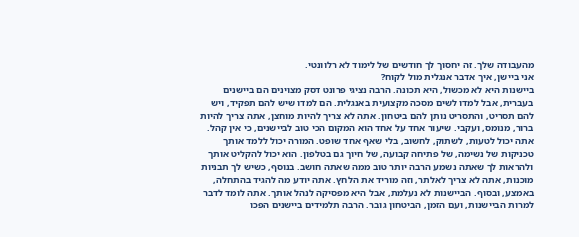מהעבודה שלך. זה יחסוך לך חודשים של לימוד לא רלוונטי.
אני ביישן, איך אדבר אנגלית מול לקוח?
ביישנות היא לא מכשול, היא תכונה. הרבה נציגי פרונט דסק מצוינים הם ביישנים בעברית, אבל למדו לשים מסכה מקצועית באנגלית. הם למדו שיש להם תפקיד, ויש להם תסריט, והתסריט נותן להם ביטחון. אתה לא צריך להיות מוחצן, אתה צריך להיות ברור, מנומס, ועקבי. שיעור אחד על אחד הוא המקום הכי טוב לביישנים, כי אין קהל. אתה יכול לטעות, לשתוק, לחשוב, בלי שאף אחד שופט. המורה יכול ללמד אותך טכניקות של נשימה, של פתיחה קבועה, של חיוך גם בטלפון. הוא יכול להקליט אותך ולהראות לך שאתה נשמע הרבה יותר טוב ממה שאתה חושב. בנוסף, כשיש לך תבניות מוכנות, אתה לא צריך לאלתר, וזה מוריד את הלחץ. אתה יודע מה להגיד בהתחלה, באמצע, ובסוף. הביישנות לא נעלמת, אבל היא מפסיקה לנהל אותך. אתה לומד לדבר למרות הביישנות, ועם הזמן, הביטחון גובר. הרבה תלמידים ביישנים הפכו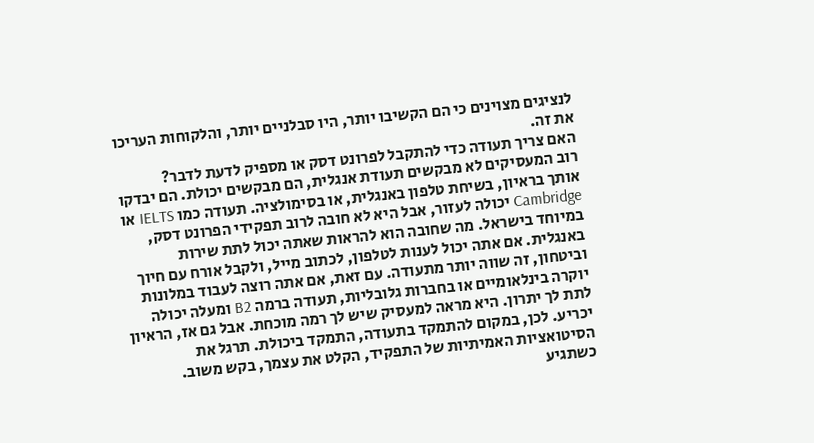לנציגים מצוינים כי הם הקשיבו יותר, היו סבלניים יותר, והלקוחות העריכו את זה.
האם צריך תעודה כדי להתקבל לפרונט דסק או מספיק לדעת לדבר?
רוב המעסיקים לא מבקשים תעודת אנגלית, הם מבקשים יכולת. הם יבדקו אותך בראיון, בשיחת טלפון באנגלית, או בסימולציה. תעודה כמו IELTS או Cambridge יכולה לעזור, אבל היא לא חובה לרוב תפקידי הפרונט דסק, במיוחד בישראל. מה שחובה הוא להראות שאתה יכול לתת שירות באנגלית. אם אתה יכול לענות לטלפון, לכתוב מייל, ולקבל אורח עם חיוך וביטחון, זה שווה יותר מתעודה. עם זאת, אם אתה רוצה לעבוד במלונות יוקרה בינלאומיים או בחברות גלובליות, תעודה ברמה B2 ומעלה יכולה לתת לך יתרון. היא מראה למעסיק שיש לך רמה מוכחת. אבל גם אז, הראיון יכריע. לכן, במקום להתמקד בתעודה, התמקד ביכולת. תרגל את הסיטואציות האמיתיות של התפקיד, הקלט את עצמך, בקש משוב. כשתגיע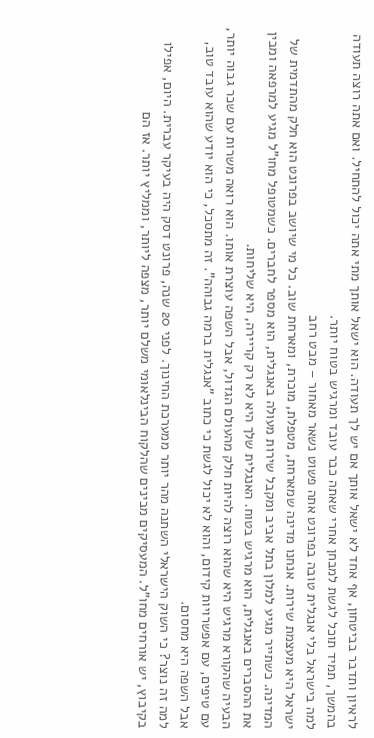לראיון ותדבר בביטחון, אף אחד לא ישאל אותך אם יש לך תעודה. הוא ישאל אותך מתי אתה יכול להתחיל. ואם אתה רוצה תעודה בהמשך, תמיד תוכל לגשת למבחן אחרי שאתה כבר עובד ומרגיש בטוח יותר.
למה בישראל בלי אנגלית טובה בפרונט אתה פשוט נשאר מאחור – מבט רחב
ישראל היא מעצמת שירות. אנחנו מדינה שמארחת, מטפלת, מוכרת, ומארחת שוב. כל מי שיושב בפרונט הוא חלק מהתדמית של המדינה. כשתייר מגיע למלון בתל אביב ומקבל שירות מעולה באנגלית, הוא מספר לחברים. כשמטופל מחו"ל מגיע למרפאה ומבין את ההסברים באנגלית, הוא מרגיש בטוח. האנגלית שלך היא לא רק קריירה, היא שליחות.
הבעיה שהקורא מרגיש היא שהוא רוצה להיות חלק מהעולם הגדול, אבל השפה עוצרת אותו. הוא רואה משרות עם שכר גבוה יותר, עם טיפים, עם אפשרויות קידום, והוא לא יכול לגשת כי כתוב "אנגלית ברמה גבוהה". זה מתסכל, כי הוא יודע שהוא עובד טוב, אבל השפה היא מחסום.
למה זה נוצר? כי השוק הישראלי השתנה מהר יותר ממערכת החינוך. לפני 20 שנה, פרונט דסק היה בעיקר עברית. היום, אפילו בקיבוץ, יש אורחים מחו"ל. המעסיקים מבינים שהלקוח הבינלאומי משלם יותר, מצפה ליותר, וממליץ יותר. אז הם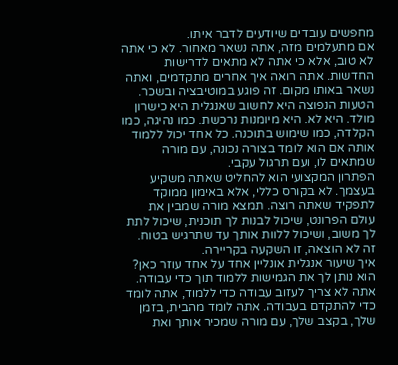מחפשים עובדים שיודעים לדבר איתו.
אם מתעלמים מזה, אתה נשאר מאחור. לא כי אתה לא טוב, אלא כי אתה לא מתאים לדרישות החדשות. אתה רואה איך אחרים מתקדמים, ואתה נשאר באותו מקום. זה פוגע במוטיבציה ובשכר.
הטעות הנפוצה היא לחשוב שאנגלית היא כישרון מולד. היא לא. היא מיומנות נרכשת. כמו נהיגה, כמו הקלדה, כמו שימוש בתוכנה. כל אחד יכול ללמוד אותה אם הוא לומד בצורה נכונה, עם מורה שמתאים לו, ועם תרגול עקבי.
הפתרון המקצועי הוא להחליט שאתה משקיע בעצמך. לא בקורס כללי, אלא באימון ממוקד לתפקיד שאתה רוצה. תמצא מורה שמבין את עולם הפרונט, שיכול לבנות לך תוכנית, שיכול לתת לך משוב, ושיכול ללוות אותך עד שתרגיש בטוח. זה לא הוצאה, זו השקעה בקריירה.
איך שיעור אנגלית אונליין אחד על אחד עוזר כאן? הוא נותן לך את הגמישות ללמוד תוך כדי עבודה. אתה לא צריך לעזוב עבודה כדי ללמוד, אתה לומד כדי להתקדם בעבודה. אתה לומד מהבית, בזמן שלך, בקצב שלך, עם מורה שמכיר אותך ואת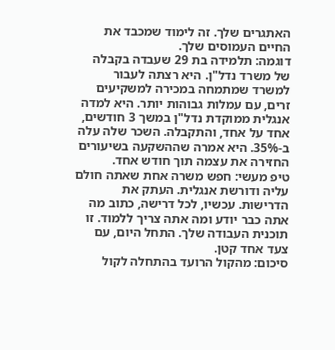האתגרים שלך. זה לימוד שמכבד את החיים העמוסים שלך.
דוגמה: תלמידה בת 29 שעבדה בקבלה של משרד נדל"ן. היא רצתה לעבור למשרד שמתמחה במכירה למשקיעים זרים, עם עמלות גבוהות יותר. היא למדה אנגלית ממוקדת נדל"ן במשך 3 חודשים, אחד על אחד, והתקבלה. השכר שלה עלה ב-35%. היא אמרה שההשקעה בשיעורים החזירה את עצמה תוך חודש אחד.
טיפ מעשי: חפש משרה אחת שאתה חולם עליה ודורשת אנגלית. העתק את הדרישות. עכשיו, לכל דרישה, כתוב מה אתה כבר יודע ומה אתה צריך ללמוד. זו תוכנית העבודה שלך. התחל היום, עם צעד אחד קטן.
סיכום: מהקול הרועד בהתחלה לקול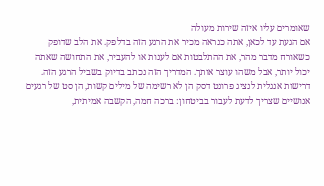שאומרים עליו איזה שירות מעולה
אם הגעת עד לכאן, אתה כנראה מכיר את הרגע הזה בדלפק. את הלב שדופק כשאורח מדבר מהר, את ההתלבטות אם לענות או להעביר, את התחושה שאתה יכול יותר, אבל משהו עוצר אותך. המדריך הזה נכתב בדיוק בשביל הרגע הזה.
דרישות אנגלית לנציג פרונט דסק הן לא רשימה של מילים קשות, הן סט של רגעים אנושיים שצריך לדעת לעבור בביטחון: ברכה חמה, הקשבה אמיתית,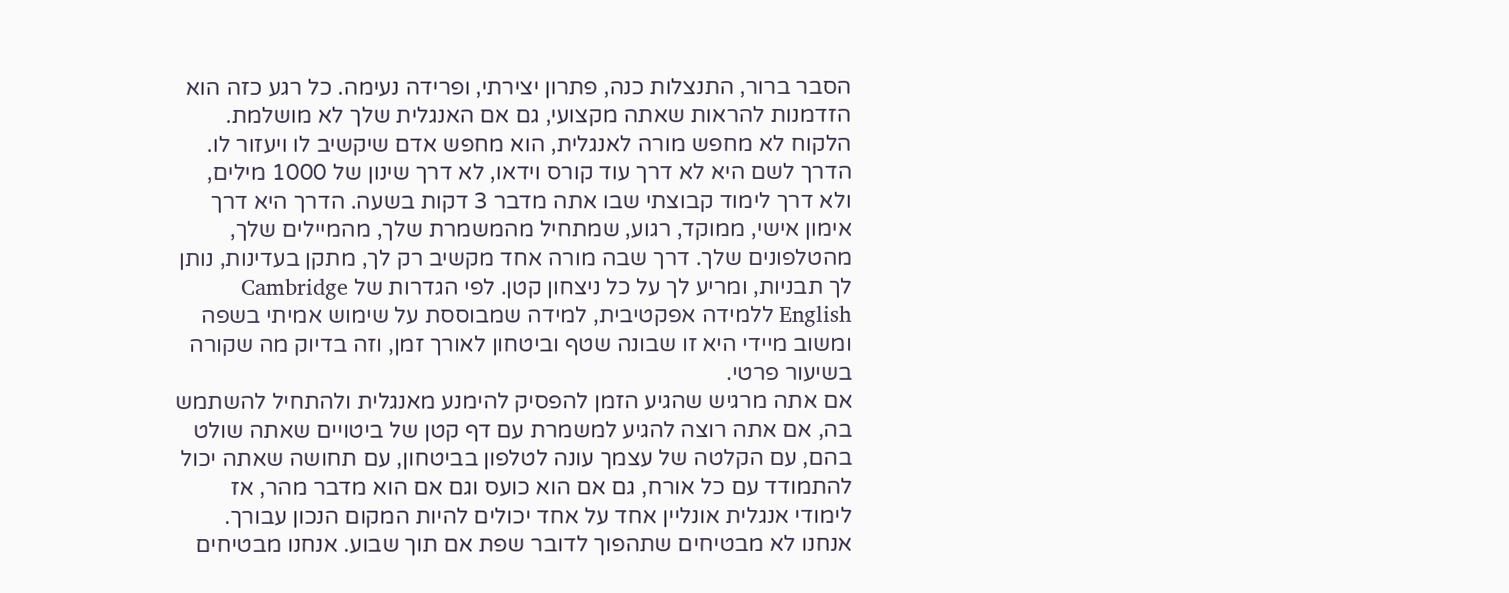הסבר ברור, התנצלות כנה, פתרון יצירתי, ופרידה נעימה. כל רגע כזה הוא הזדמנות להראות שאתה מקצועי, גם אם האנגלית שלך לא מושלמת. הלקוח לא מחפש מורה לאנגלית, הוא מחפש אדם שיקשיב לו ויעזור לו.
הדרך לשם היא לא דרך עוד קורס וידאו, לא דרך שינון של 1000 מילים, ולא דרך לימוד קבוצתי שבו אתה מדבר 3 דקות בשעה. הדרך היא דרך אימון אישי, ממוקד, רגוע, שמתחיל מהמשמרת שלך, מהמיילים שלך, מהטלפונים שלך. דרך שבה מורה אחד מקשיב רק לך, מתקן בעדינות, נותן לך תבניות, ומריע לך על כל ניצחון קטן. לפי הגדרות של Cambridge English ללמידה אפקטיבית, למידה שמבוססת על שימוש אמיתי בשפה ומשוב מיידי היא זו שבונה שטף וביטחון לאורך זמן, וזה בדיוק מה שקורה בשיעור פרטי.
אם אתה מרגיש שהגיע הזמן להפסיק להימנע מאנגלית ולהתחיל להשתמש בה, אם אתה רוצה להגיע למשמרת עם דף קטן של ביטויים שאתה שולט בהם, עם הקלטה של עצמך עונה לטלפון בביטחון, עם תחושה שאתה יכול להתמודד עם כל אורח, גם אם הוא כועס וגם אם הוא מדבר מהר, אז לימודי אנגלית אונליין אחד על אחד יכולים להיות המקום הנכון עבורך.
אנחנו לא מבטיחים שתהפוך לדובר שפת אם תוך שבוע. אנחנו מבטיחים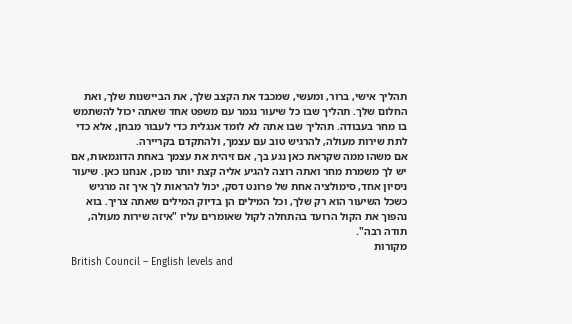תהליך אישי, ברור, ומעשי, שמכבד את הקצב שלך, את הביישנות שלך, ואת החלום שלך. תהליך שבו כל שיעור נגמר עם משפט אחד שאתה יכול להשתמש בו מחר בעבודה. תהליך שבו אתה לא לומד אנגלית כדי לעבור מבחן, אלא כדי לתת שירות מעולה, להרגיש טוב עם עצמך, ולהתקדם בקריירה.
אם משהו ממה שקראת כאן נגע בך, אם זיהית את עצמך באחת הדוגמאות, אם יש לך משמרת מחר ואתה רוצה להגיע אליה קצת יותר מוכן, אנחנו כאן. שיעור ניסיון אחד, סימולציה אחת של פרונט דסק, יכול להראות לך איך זה מרגיש כשכל השיעור הוא רק שלך, וכל המילים הן בדיוק המילים שאתה צריך. בוא נהפוך את הקול הרועד בהתחלה לקול שאומרים עליו "איזה שירות מעולה, תודה רבה".
מקורות
British Council – English levels and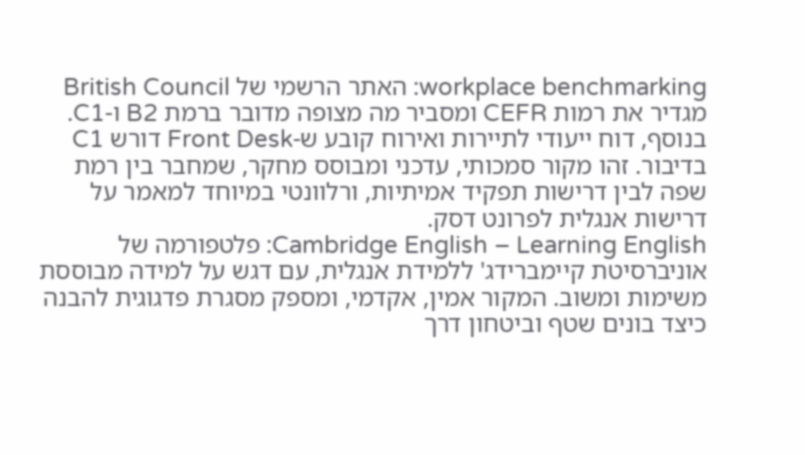workplace benchmarking: האתר הרשמי של British Council מגדיר את רמות CEFR ומסביר מה מצופה מדובר ברמת B2 ו-C1. בנוסף, דוח ייעודי לתיירות ואירוח קובע ש-Front Desk דורש C1 בדיבור. זהו מקור סמכותי, עדכני ומבוסס מחקר, שמחבר בין רמת שפה לבין דרישות תפקיד אמיתיות, ורלוונטי במיוחד למאמר על דרישות אנגלית לפרונט דסק.
Cambridge English – Learning English: פלטפורמה של אוניברסיטת קיימברידג' ללמידת אנגלית, עם דגש על למידה מבוססת משימות ומשוב. המקור אמין, אקדמי, ומספק מסגרת פדגוגית להבנה כיצד בונים שטף וביטחון דרך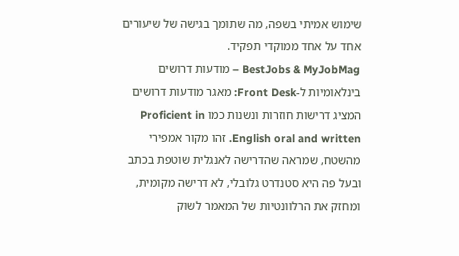שימוש אמיתי בשפה, מה שתומך בגישה של שיעורים אחד על אחד ממוקדי תפקיד.
BestJobs & MyJobMag – מודעות דרושים בינלאומיות ל-Front Desk: מאגר מודעות דרושים המציג דרישות חוזרות ונשנות כמו Proficient in English oral and written. זהו מקור אמפירי מהשטח, שמראה שהדרישה לאנגלית שוטפת בכתב ובעל פה היא סטנדרט גלובלי, לא דרישה מקומית, ומחזק את הרלוונטיות של המאמר לשוק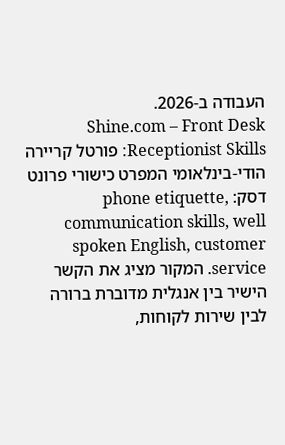העבודה ב-2026.
Shine.com – Front Desk Receptionist Skills: פורטל קריירה הודי-בינלאומי המפרט כישורי פרונט דסק: phone etiquette, communication skills, well spoken English, customer service. המקור מציג את הקשר הישיר בין אנגלית מדוברת ברורה לבין שירות לקוחות,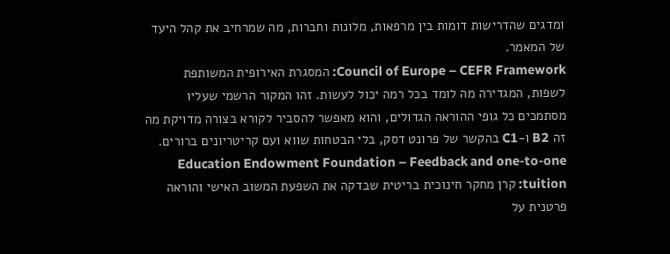ומדגים שהדרישות דומות בין מרפאות, מלונות וחברות, מה שמרחיב את קהל היעד של המאמר.
Council of Europe – CEFR Framework: המסגרת האירופית המשותפת לשפות, המגדירה מה לומד בכל רמה יכול לעשות. זהו המקור הרשמי שעליו מסתמכים כל גופי ההוראה הגדולים, והוא מאפשר להסביר לקורא בצורה מדויקת מה זה B2 ו-C1 בהקשר של פרונט דסק, בלי הבטחות שווא ועם קריטריונים ברורים.
Education Endowment Foundation – Feedback and one-to-one tuition: קרן מחקר חינוכית בריטית שבדקה את השפעת המשוב האישי והוראה פרטנית על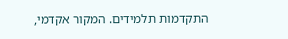התקדמות תלמידים. המקור אקדמי,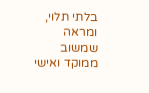בלתי תלוי, ומראה שמשוב ממוקד ואישי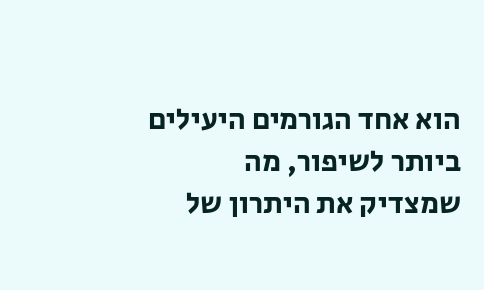הוא אחד הגורמים היעילים ביותר לשיפור, מה שמצדיק את היתרון של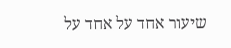שיעור אחד על אחד על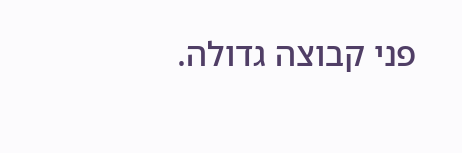פני קבוצה גדולה.